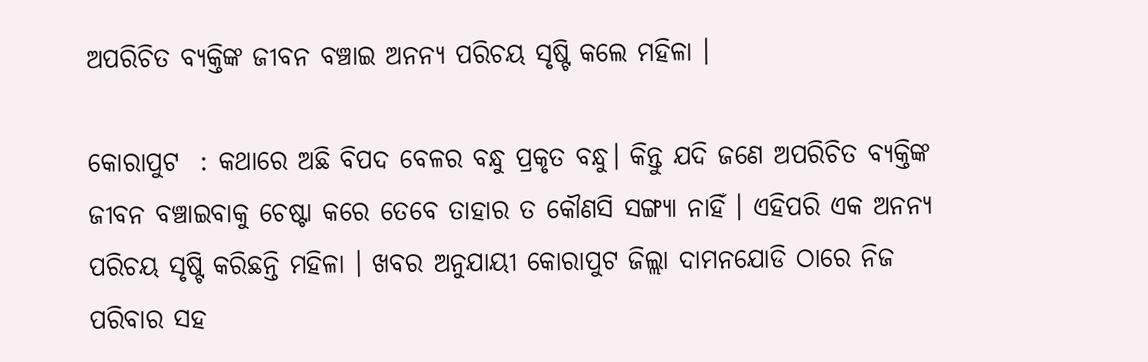ଅପରିଚିତ ବ୍ୟକ୍ତିଙ୍କ ଜୀବନ ବଞ୍ଚାଇ ଅନନ୍ଯ ପରିଚୟ ସୃଷ୍ଟି କଲେ ମହିଳା ।

କୋରାପୁଟ  : କଥାରେ ଅଛି ବିପଦ ବେଳର ବନ୍ଧୁ ପ୍ରକୃତ ବନ୍ଧୁ। କିନ୍ତୁ ଯଦି ଜଣେ ଅପରିଚିତ ବ୍ୟକ୍ତିଙ୍କ ଜୀବନ ବଞ୍ଚାଇବାକୁ ଚେଷ୍ଟା କରେ ତେବେ ତାହାର ତ କୌଣସି ସଙ୍ଗ୍ଯା ନାହିଁ । ଏହିପରି ଏକ ଅନନ୍ୟ ପରିଚୟ ସୃଷ୍ଟି କରିଛନ୍ତି ମହିଳା । ଖବର ଅନୁଯାୟୀ କୋରାପୁଟ ଜିଲ୍ଲା ଦାମନଯୋଡି ଠାରେ ନିଜ ପରିବାର ସହ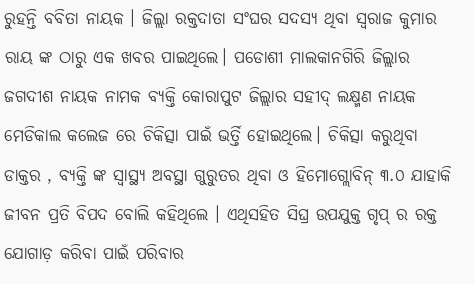ରୁହନ୍ତି ବବିତା ନାୟକ । ଜିଲ୍ଲା ରକ୍ତଦାତା ସଂଘର ସଦସ୍ୟ ଥିବା ସ୍ବରାଜ କୁମାର ରାୟ ଙ୍କ ଠାରୁ ଏକ ଖବର ପାଇଥିଲେ। ପଡୋଶୀ ମାଲକାନଗିରି ଜିଲ୍ଲାର ଜଗଦୀଶ ନାୟକ ନାମକ ବ୍ଯକ୍ତି କୋରାପୁଟ ଜିଲ୍ଲାର ସହୀଦ୍ ଲକ୍ଷ୍ମଣ ନାୟକ ମେଡିକାଲ କଲେଜ ରେ ଚିକିତ୍ସା ପାଇଁ ଭର୍ତ୍ତି ହୋଇଥିଲେ। ଚିକିତ୍ସା କରୁଥିବା ଡାକ୍ତର , ବ୍ଯକ୍ତି ଙ୍କ ସ୍ବାସ୍ଥ୍ୟ ଅବସ୍ଥା ଗୁରୁତର ଥିବା ଓ ହିମୋଗ୍ଲୋବିନ୍ ୩.୦ ଯାହାକି ଜୀବନ ପ୍ରତି ବିପଦ ବୋଲି କହିଥିଲେ । ଏଥିସହିତ ସିଘ୍ର ଉପଯୁକ୍ତ ଗୃପ୍ ର ରକ୍ତ ଯୋଗାଡ଼ କରିବା ପାଇଁ ପରିବାର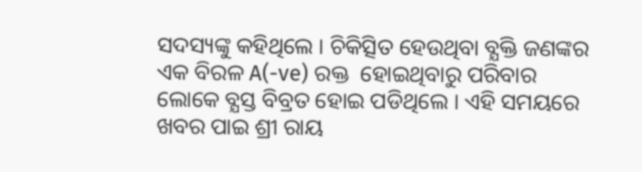ସଦସ୍ୟଙ୍କୁ କହିଥିଲେ । ଚିକିତ୍ସିତ ହେଉଥିବା ବ୍ଯକ୍ତି ଜଣଙ୍କର ଏକ ବିରଳ A(-ve) ରକ୍ତ  ହୋଇଥିବାରୁ ପରିବାର ଲୋକେ ବ୍ଯସ୍ତ ବିବ୍ରତ ହୋଇ ପଡିଥିଲେ । ଏହି ସମୟରେ ଖବର ପାଇ ଶ୍ରୀ ରାୟ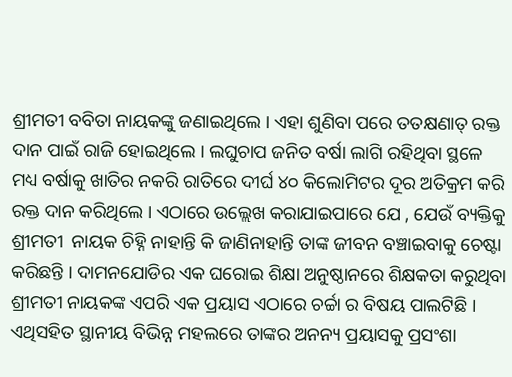ଶ୍ରୀମତୀ ବବିତା ନାୟକଙ୍କୁ ଜଣାଇଥିଲେ । ଏହା ଶୁଣିବା ପରେ ତତକ୍ଷଣାତ୍ ରକ୍ତ ଦାନ ପାଇଁ ରାଜି ହୋଇଥିଲେ । ଲଘୁଚାପ ଜନିତ ବର୍ଷା ଲାଗି ରହିଥିବା ସ୍ଥଳେ ମଧ୍ୟ ବର୍ଷାକୁ ଖାତିର ନକରି ରାତିରେ ଦୀର୍ଘ ୪୦ କିଲୋମିଟର ଦୂର ଅତିକ୍ରମ କରି ରକ୍ତ ଦାନ କରିଥିଲେ । ଏଠାରେ ଉଲ୍ଲେଖ କରାଯାଇପାରେ ଯେ , ଯେଉଁ ବ୍ୟକ୍ତିକୁ ଶ୍ରୀମତୀ  ନାୟକ ଚିହ୍ନି ନାହାନ୍ତି କି ଜାଣିନାହାନ୍ତି ତାଙ୍କ ଜୀବନ ବଞ୍ଚାଇବାକୁ ଚେଷ୍ଟା କରିଛନ୍ତି । ଦାମନଯୋଡିର ଏକ ଘରୋଇ ଶିକ୍ଷା ଅନୁଷ୍ଠାନରେ ଶିକ୍ଷକତା କରୁଥିବା ଶ୍ରୀମତୀ ନାୟକଙ୍କ ଏପରି ଏକ ପ୍ରୟାସ ଏଠାରେ ଚର୍ଚ୍ଚା ର ବିଷୟ ପାଲଟିଛି । ଏଥିସହିତ ସ୍ଥାନୀୟ ବିଭିନ୍ନ ମହଲରେ ତାଙ୍କର ଅନନ୍ୟ ପ୍ରୟାସକୁ ପ୍ରସଂଶା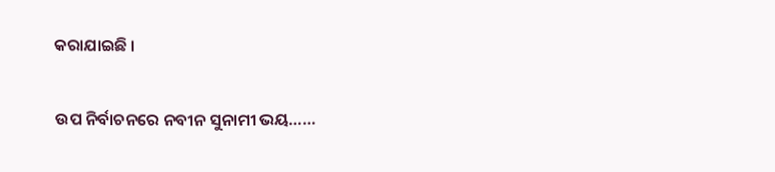କରାଯାଇଛି ।

ଉପ ନିର୍ବାଚନରେ ନବୀନ ସୁନାମୀ ଭୟ……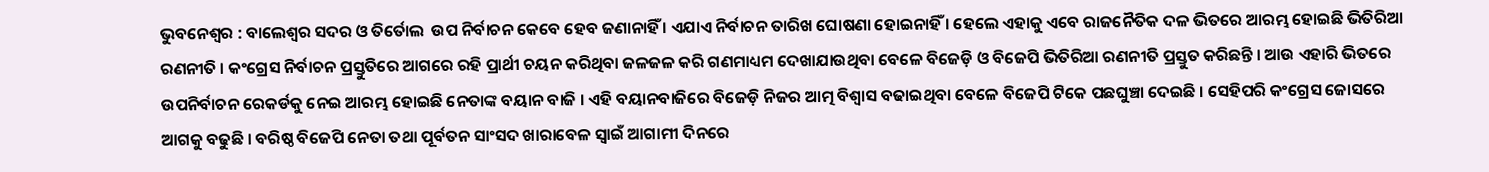ଭୁବନେଶ୍ୱର : ବାଲେଶ୍ୱର ସଦର ଓ ତିର୍ତୋଲ  ଉପ ନିର୍ବାଚନ କେବେ ହେବ ଜଣାନାହିଁ । ଏଯାଏ ନିର୍ବାଚନ ତାରିଖ ଘୋଷଣା ହୋଇନାହିଁ । ହେଲେ ଏହାକୁ ଏବେ ରାଜନୈତିକ ଦଳ ଭିତରେ ଆରମ୍ଭ ହୋଇଛି ଭିତିରିଆ ରଣନୀତି । କଂଗ୍ରେସ ନିର୍ବାଚନ ପ୍ରସ୍ତୁତିରେ ଆଗରେ ରହି ପ୍ରାର୍ଥୀ ଚୟନ କରିଥିବା ଜଳଜଳ କରି ଗଣମାଧ୍ୟମ ଦେଖାଯାଉଥିବା ବେଳେ ବିଜେଡ଼ି ଓ ବିଜେପି ଭିତିରିଆ ରଣନୀତି ପ୍ରସ୍ତୁତ କରିଛନ୍ତି । ଆଉ ଏହାରି ଭିତରେ ଉପନିର୍ବାଚନ ରେକର୍ଡକୁ ନେଇ ଆରମ୍ଭ ହୋଇଛି ନେତାଙ୍କ ବୟାନ ବାଜି । ଏହି ବୟାନବାଜିରେ ବିଜେଡ଼ି ନିଜର ଆତ୍ମ ବିଶ୍ୱାସ ବଢାଇଥିବା ବେଳେ ବିଜେପି ଟିକେ ପଛଘୁଞ୍ଚା ଦେଇଛି । ସେହିପରି କଂଗ୍ରେସ ଜୋସରେ ଆଗକୁ ବଢୁଛି । ବରିଷ୍ଠ ବିଜେପି ନେତା ତଥା ପୂର୍ବତନ ସାଂସଦ ଖାରାବେଳ ସ୍ୱାଇଁ ଆଗାମୀ ଦିନରେ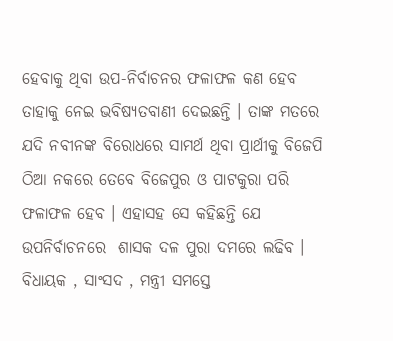ହେବାକୁ ଥିବା ଉପ-ନିର୍ବାଚନର ଫଳାଫଳ କଣ ହେବ ତାହାକୁ ନେଇ ଭବିଷ୍ୟତବାଣୀ ଦେଇଛନ୍ତି । ତାଙ୍କ ମତରେ ଯଦି ନବୀନଙ୍କ ବିରୋଧରେ ସାମର୍ଥ ଥିବା ପ୍ରାର୍ଥୀକୁ ବିଜେପି ଠିଆ ନକରେ ତେବେ ବିଜେପୁର ଓ ପାଟକୁରା ପରି ଫଳାଫଳ ହେବ । ଏହାସହ ସେ କହିଛନ୍ତି ଯେ ଉପନିର୍ବାଚନରେ  ଶାସକ ଦଳ ପୁରା ଦମରେ ଲଢିବ । ବିଧାୟକ , ସାଂସଦ , ମନ୍ତ୍ରୀ ସମସ୍ତେ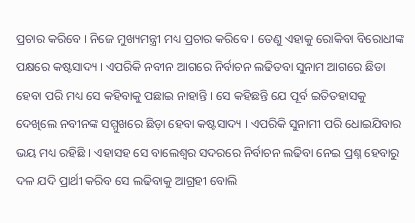ପ୍ରଚାର କରିବେ । ନିଜେ ମୁଖ୍ୟମନ୍ତ୍ରୀ ମଧ୍ୟ ପ୍ରଚାର କରିବେ । ତେଣୁ ଏହାକୁ ରୋକିବା ବିରୋଧୀଙ୍କ ପକ୍ଷରେ କଷ୍ଟସାଦ୍ୟ । ଏପରିକି ନବୀନ ଆଗରେ ନିର୍ବାଚନ ଲଢିତବା ସୁନାମ ଆଗରେ ଛିଡା ହେବା ପରି ମଧ୍ୟ ସେ କହିବାକୁ ପଛାଇ ନାହାନ୍ତି । ସେ କହିଛନ୍ତି ଯେ ପୂର୍ବ ଇତିତହାସକୁ ଦେଖିଲେ ନବୀନଙ୍କ ସମ୍ମୁଖରେ ଛିଡ଼ା ହେବା କଷ୍ଟସାଦ୍ୟ । ଏପରିକି ସୁନାମୀ ପରି ଧୋଇଯିବାର ଭୟ ମଧ୍ୟ ରହିଛି । ଏହାସହ ସେ ବାଲେଶ୍ୱର ସଦରରେ ନିର୍ବାଚନ ଲଢିବା ନେଇ ପ୍ରଶ୍ନ ହେବାରୁ ଦଳ ଯଦି ପ୍ରାର୍ଥୀ କରିବ ସେ ଲଢିବାକୁ ଆଗ୍ରହୀ ବୋଲି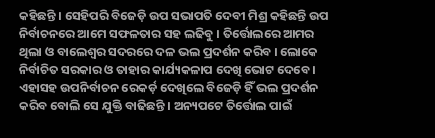କହିଛନ୍ତି । ସେହିପରି ବିଜେଡ଼ି ଉପ ସଭାପତି ଦେବୀ ମିଶ୍ର କହିଛନ୍ତି ଉପ ନିର୍ବାଚନରେ ଆମେ ସଫଳତାର ସହ ଲଢିବୁ । ତିର୍ତ୍ତୋଲରେ ଆମର ଥିଲା ଓ ବାଲେଶ୍ୱର ସଦରରେ ଦଳ ଭଲ ପ୍ରଦର୍ଶନ କରିବ । ଲୋକେ ନିର୍ବାଚିତ ସରକାର ଓ ତାହାର କାର୍ଯ୍ୟକଳାପ ଦେଖି ଭୋଟ ଦେବେ । ଏହାସହ ଉପନିର୍ବାଚନ ରେକର୍ଡ଼ ଦେଖିଲେ ବିଜେଡ଼ି ହିଁ ଭଲ ପ୍ରଦର୍ଶନ କରିବ ବୋଲି ସେ ଯୁକ୍ତି ବାଢିଛନ୍ତି । ଅନ୍ୟପଟେ ତିର୍ତ୍ତୋଲ ପାଇଁ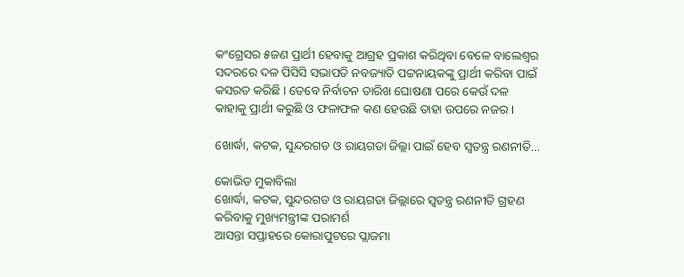କଂଗ୍ରେସର ୫ଜଣ ପ୍ରାର୍ଥୀ ହେବାକୁ ଆଗ୍ରହ ପ୍ରକାଶ କରିଥିବା ବେଳେ ବାଲେଶ୍ୱର ସଦରରେ ଦଳ ପିସିସି ସଭାପତି ନବଜ୍ୟାତି ପଟ୍ଟନାୟକଙ୍କୁ ପ୍ରାର୍ଥୀ କରିବା ପାଇଁ କସରତ କରିଛି । ତେବେ ନିର୍ବାଚନ ତାରିଖ ଘୋଷଣା ପରେ କେଉଁ ଦଳ କାହାକୁ ପ୍ରାର୍ଥୀ କରୁଛି ଓ ଫଳାଫଳ କଣ ହେଉଛି ତାହା ଉପରେ ନଜର ।

ଖୋର୍ଦ୍ଧା, କଟକ, ସୁନ୍ଦରଗଡ ଓ ରାୟଗଡା ଜିଲ୍ଲା ପାଇଁ ହେବ ସ୍ୱତନ୍ତ୍ର ରଣନୀତି…

କୋଭିଡ ମୁକାବିଲା
ଖୋର୍ଦ୍ଧା, କଟକ, ସୁନ୍ଦରଗଡ ଓ ରାୟଗଡା ଜିଲ୍ଲାରେ ସ୍ବତନ୍ତ୍ର ରଣନୀତି ଗ୍ରହଣ କରିବାକୁ ମୁଖ୍ୟମନ୍ତ୍ରୀଙ୍କ ପରାମର୍ଶ
ଆସନ୍ତା ସପ୍ତାହରେ କୋରାପୁଟରେ ପ୍ଲାଜମା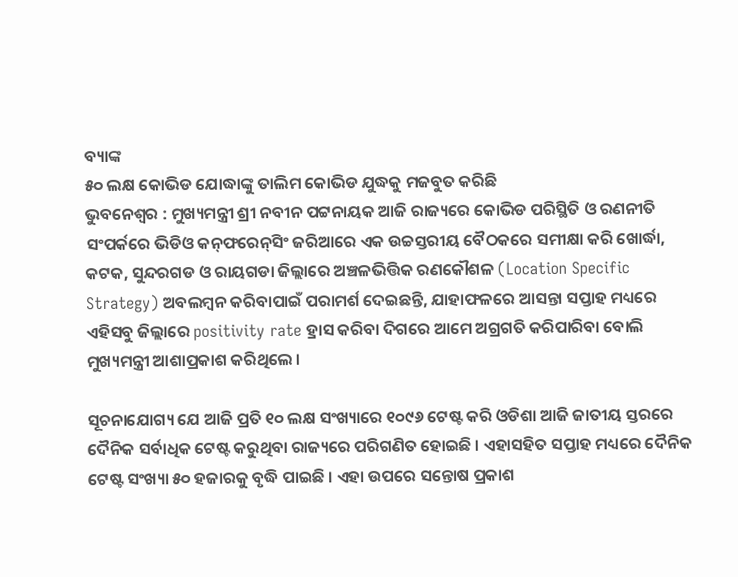ବ୍ୟାଙ୍କ
୫୦ ଲକ୍ଷ କୋଭିଡ ଯୋଦ୍ଧାଙ୍କୁ ତାଲିମ କୋଭିଡ ଯୁଦ୍ଧକୁ ମଜବୁତ କରିଛି
ଭୁବନେଶ୍ବର : ମୁଖ୍ୟମନ୍ତ୍ରୀ ଶ୍ରୀ ନବୀନ ପଟ୍ଟନାୟକ ଆଜି ରାଜ୍ୟରେ କୋଭିଡ ପରିସ୍ଥିତି ଓ ରଣନୀତି ସଂପର୍କରେ ଭିଡିଓ କନ୍‌ଫରେନ୍‌ସିଂ ଜରିଆରେ ଏକ ଉଚ୍ଚସ୍ତରୀୟ ବୈଠକରେ ସମୀକ୍ଷା କରି ଖୋର୍ଦ୍ଧା, କଟକ, ସୁନ୍ଦରଗଡ ଓ ରାୟଗଡା ଜିଲ୍ଲାରେ ଅଞ୍ଚଳଭିତ୍ତିକ ରଣକୌଶଳ (Location Specific Strategy) ଅବଲମ୍ବନ କରିବାପାଇଁ ପରାମର୍ଶ ଦେଇଛନ୍ତି, ଯାହାଫଳରେ ଆସନ୍ତା ସପ୍ତାହ ମଧ୍ୟରେ ଏହିସବୁ ଜିଲ୍ଲାରେ positivity rate ହ୍ରାସ କରିବା ଦିଗରେ ଆମେ ଅଗ୍ରଗତି କରିପାରିବା ବୋଲି ମୁଖ୍ୟମନ୍ତ୍ରୀ ଆଶାପ୍ରକାଶ କରିଥିଲେ ।

ସୂଚନାଯୋଗ୍ୟ ଯେ ଆଜି ପ୍ରତି ୧୦ ଲକ୍ଷ ସଂଖ୍ୟାରେ ୧୦୯୬ ଟେଷ୍ଟ କରି ଓଡିଶା ଆଜି ଜାତୀୟ ସ୍ତରରେ ଦୈନିକ ସର୍ବାଧିକ ଟେଷ୍ଟ କରୁଥିବା ରାଜ୍ୟରେ ପରିଗଣିତ ହୋଇଛି । ଏହାସହିତ ସପ୍ତାହ ମଧ୍ୟରେ ଦୈନିକ ଟେଷ୍ଟ ସଂଖ୍ୟା ୫୦ ହଜାରକୁ ବୃଦ୍ଧି ପାଇଛି । ଏହା ଉପରେ ସନ୍ତୋଷ ପ୍ରକାଶ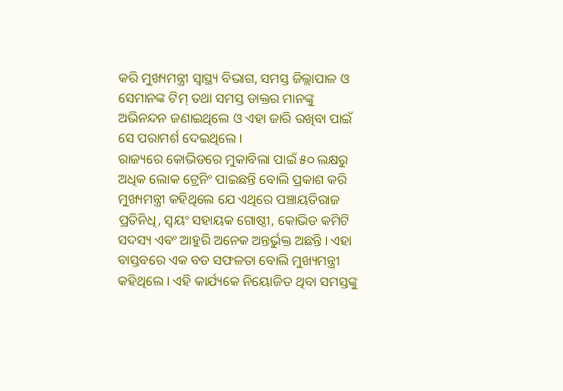କରି ମୁଖ୍ୟମନ୍ତ୍ରୀ ସ୍ବାସ୍ଥ୍ୟ ବିଭାଗ, ସମସ୍ତ ଜିଲ୍ଲାପାଳ ଓ ସେମାନଙ୍କ ଟିମ୍‌ ତଥା ସମସ୍ତ ଡାକ୍ତର ମାନଙ୍କୁ ଅଭିନନ୍ଦନ ଜଣାଇଥିଲେ ଓ ଏହା ଜାରି ରଖିବା ପାଇଁ ସେ ପରାମର୍ଶ ଦେଇଥିଲେ ।
ରାଜ୍ୟରେ କୋଭିଡରେ ମୁକାବିଲା ପାଇଁ ୫୦ ଲକ୍ଷରୁ ଅଧିକ ଲୋକ ଟ୍ରେନିଂ ପାଇଛନ୍ତି ବୋଲି ପ୍ରକାଶ କରି ମୁଖ୍ୟମନ୍ତ୍ରୀ କହିଥିଲେ ଯେ ଏଥିରେ ପଞ୍ଚାୟତିରାଜ ପ୍ରତିନିଧି, ସ୍ବୟଂ ସହାୟକ ଗୋଷ୍ଠୀ, କୋଭିଡ କମିଟି ସଦସ୍ୟ ଏବଂ ଆହୁରି ଅନେକ ଅନ୍ତର୍ଭୁକ୍ତ ଅଛନ୍ତି। ଏହା ବାସ୍ତବରେ ଏକ ବଡ ସଫଳତା ବୋଲି ମୁଖ୍ୟମନ୍ତ୍ରୀ କହିଥିଲେ। ଏହି କାର୍ଯ୍ୟକେ ନିୟୋଜିତ ଥିବା ସମସ୍ତଙ୍କୁ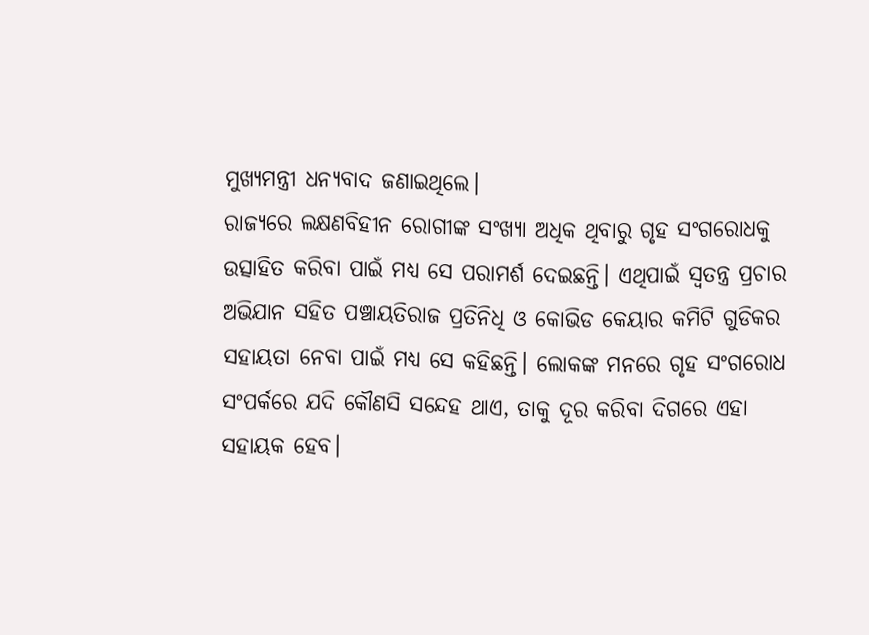ମୁଖ୍ୟମନ୍ତ୍ରୀ ଧନ୍ୟବାଦ ଜଣାଇଥିଲେ।
ରାଜ୍ୟରେ ଲକ୍ଷଣବିହୀନ ରୋଗୀଙ୍କ ସଂଖ୍ୟା ଅଧିକ ଥିବାରୁ ଗୃହ ସଂଗରୋଧକୁ ଉତ୍ସାହିତ କରିବା ପାଇଁ ମଧ୍ୟ ସେ ପରାମର୍ଶ ଦେଇଛନ୍ତି। ଏଥିପାଇଁ ସ୍ବତନ୍ତ୍ର ପ୍ରଚାର ଅଭିଯାନ ସହିତ ପଞ୍ଚାୟତିରାଜ ପ୍ରତିନିଧି ଓ କୋଭିଡ କେୟାର କମିଟି ଗୁଡିକର ସହାୟତା ନେବା ପାଇଁ ମଧ୍ୟ ସେ କହିଛନ୍ତି। ଲୋକଙ୍କ ମନରେ ଗୃହ ସଂଗରୋଧ ସଂପର୍କରେ ଯଦି କୌଣସି ସନ୍ଦେହ ଥାଏ, ତାକୁ ଦୂର କରିବା ଦିଗରେ ଏହା ସହାୟକ ହେବ।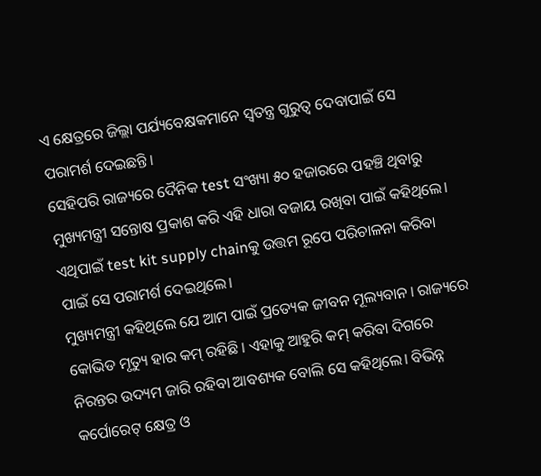ଏ କ୍ଷେତ୍ରରେ ଜିଲ୍ଲା ପର୍ଯ୍ୟବେକ୍ଷକମାନେ ସ୍ବତନ୍ତ୍ର ଗୁରୁତ୍ବ ଦେବାପାଇଁ ସେ ପରାମର୍ଶ ଦେଇଛନ୍ତି।
ସେହିପରି ରାଜ୍ୟରେ ଦୈନିକ test ସଂଖ୍ୟା ୫୦ ହଜାରରେ ପହଞ୍ଚି ଥିବାରୁ ମୁଖ୍ୟମନ୍ତ୍ରୀ ସନ୍ତୋଷ ପ୍ରକାଶ କରି ଏହି ଧାରା ବଜାୟ ରଖିବା ପାଇଁ କହିଥିଲେ। ଏଥିପାଇଁ test kit supply chainକୁ ଉତ୍ତମ ରୂପେ ପରିଚାଳନା କରିବା ପାଇଁ ସେ ପରାମର୍ଶ ଦେଇଥିଲେ।
ମୁଖ୍ୟମନ୍ତ୍ରୀ କହିଥିଲେ ଯେ ଆମ ପାଇଁ ପ୍ରତ୍ୟେକ ଜୀବନ ମୂଲ୍ୟବାନ। ରାଜ୍ୟରେ କୋଭିଡ ମୃତ୍ୟୁ ହାର କମ୍‌ ରହିଛି । ଏହାକୁ ଆହୁରି କମ୍‌ କରିବା ଦିଗରେ ନିରନ୍ତର ଉଦ୍ୟମ ଜାରି ରହିବା ଆବଶ୍ୟକ ବୋଲି ସେ କହିଥିଲେ। ବିଭିନ୍ନ କର୍ପୋରେଟ୍‌ କ୍ଷେତ୍ର ଓ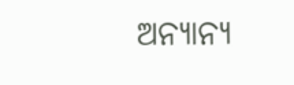ଅନ୍ୟାନ୍ୟ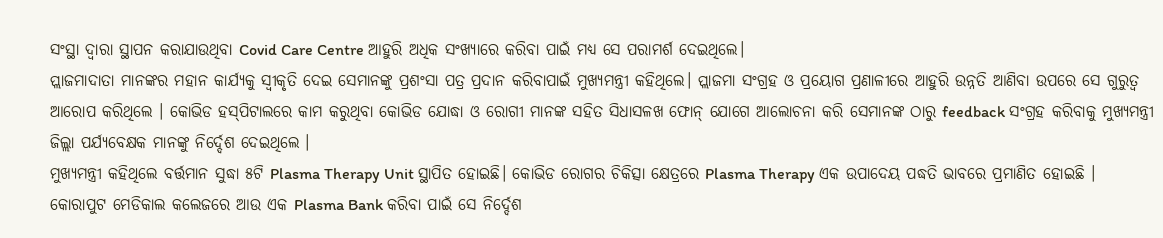ସଂସ୍ଥା ଦ୍ବାରା ସ୍ଥାପନ କରାଯାଉଥିବା Covid Care Centre ଆହୁରି ଅଧିକ ସଂଖ୍ୟାରେ କରିବା ପାଇଁ ମଧ୍ୟ ସେ ପରାମର୍ଶ ଦେଇଥିଲେ।
ପ୍ଲାଜମାଦାତା ମାନଙ୍କର ମହାନ କାର୍ଯ୍ୟକୁ ସ୍ବୀକୃତି ଦେଇ ସେମାନଙ୍କୁ ପ୍ରଶଂସା ପତ୍ର ପ୍ରଦାନ କରିବାପାଇଁ ମୁଖ୍ୟମନ୍ତ୍ରୀ କହିଥିଲେ। ପ୍ଲାଜମା ସଂଗ୍ରହ ଓ ପ୍ରୟୋଗ ପ୍ରଣାଳୀରେ ଆହୁରି ଉନ୍ନତି ଆଣିବା ଉପରେ ସେ ଗୁରୁତ୍ବ ଆରୋପ କରିଥିଲେ । କୋଭିଡ ହସ୍‌ପିଟାଲରେ କାମ କରୁଥିବା କୋଭିଡ ଯୋଦ୍ଧା ଓ ରୋଗୀ ମାନଙ୍କ ସହିତ ସିଧାସଳଖ ଫୋନ୍‌ ଯୋଗେ ଆଲୋଚନା କରି ସେମାନଙ୍କ ଠାରୁ feedback ସଂଗ୍ରହ କରିବାକୁ ମୁଖ୍ୟମନ୍ତ୍ରୀ ଜିଲ୍ଲା ପର୍ଯ୍ୟବେକ୍ଷକ ମାନଙ୍କୁ ନିର୍ଦ୍ଦେଶ ଦେଇଥିଲେ ।
ମୁଖ୍ୟମନ୍ତ୍ରୀ କହିଥିଲେ ବର୍ତ୍ତମାନ ସୁଦ୍ଧା ୫ଟି Plasma Therapy Unit ସ୍ଥାପିତ ହୋଇଛି। କୋଭିଡ ରୋଗର ଚିକିତ୍ସା କ୍ଷେତ୍ରରେ Plasma Therapy ଏକ ଉପାଦେୟ ପଦ୍ଧତି ଭାବରେ ପ୍ରମାଣିତ ହୋଇଛି । କୋରାପୁଟ ମେଡିକାଲ କଲେଜରେ ଆଉ ଏକ Plasma Bank କରିବା ପାଇଁ ସେ ନିର୍ଦ୍ଦେଶ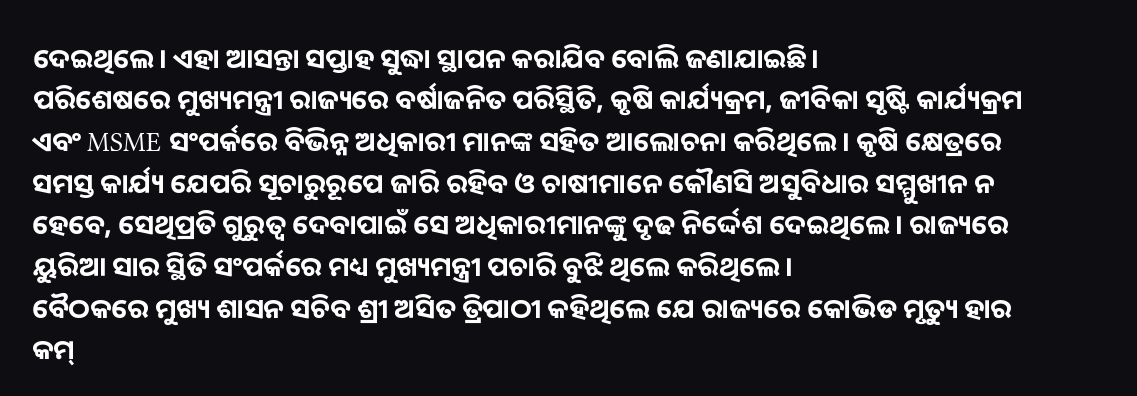ଦେଇଥିଲେ। ଏହା ଆସନ୍ତା ସପ୍ତାହ ସୁଦ୍ଧା ସ୍ଥାପନ କରାଯିବ ବୋଲି ଜଣାଯାଇଛି।
ପରିଶେଷରେ ମୁଖ୍ୟମନ୍ତ୍ରୀ ରାଜ୍ୟରେ ବର୍ଷାଜନିତ ପରିସ୍ଥିତି, କୃଷି କାର୍ଯ୍ୟକ୍ରମ, ଜୀବିକା ସୃଷ୍ଟି କାର୍ଯ୍ୟକ୍ରମ ଏବଂ MSME ସଂପର୍କରେ ବିଭିନ୍ନ ଅଧିକାରୀ ମାନଙ୍କ ସହିତ ଆଲୋଚନା କରିଥିଲେ। କୃଷି କ୍ଷେତ୍ରରେ ସମସ୍ତ କାର୍ଯ୍ୟ ଯେପରି ସୂଚାରୁରୂପେ ଜାରି ରହିବ ଓ ଚାଷୀମାନେ କୌଣସି ଅସୁବିଧାର ସମ୍ମୁଖୀନ ନ ହେବେ, ସେଥିପ୍ରତି ଗୁରୁତ୍ବ ଦେବାପାଇଁ ସେ ଅଧିକାରୀମାନଙ୍କୁ ଦୃଢ ନିର୍ଦ୍ଦେଶ ଦେଇଥିଲେ। ରାଜ୍ୟରେ ୟୁରିଆ ସାର ସ୍ଥିତି ସଂପର୍କରେ ମଧ୍ୟ ମୁଖ୍ୟମନ୍ତ୍ରୀ ପଚାରି ବୁଝି ଥିଲେ କରିଥିଲେ।
ବୈଠକରେ ମୁଖ୍ୟ ଶାସନ ସଚିବ ଶ୍ରୀ ଅସିତ ତ୍ରିପାଠୀ କହିଥିଲେ ଯେ ରାଜ୍ୟରେ କୋଭିଡ ମୃତ୍ୟୁ ହାର କମ୍‌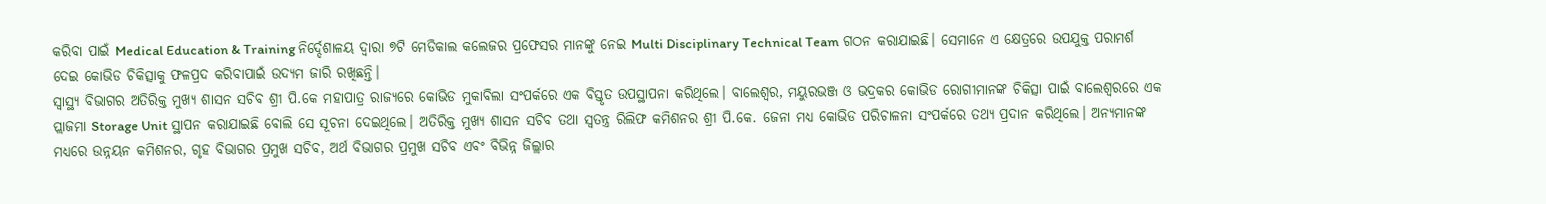କରିବା ପାଇଁ Medical Education & Training ନିର୍ଦ୍ଦେଶାଳୟ ଦ୍ବାରା ୭ଟି ମେଡିକାଲ କଲେଜର ପ୍ରଫେସର ମାନଙ୍କୁ ନେଇ Multi Disciplinary Technical Team ଗଠନ କରାଯାଇଛି। ସେମାନେ ଏ କ୍ଷେତ୍ରରେ ଉପଯୁକ୍ତ ପରାମର୍ଶ ଦେଇ କୋଭିଡ ଚିକିତ୍ସାକୁ ଫଳପ୍ରଦ କରିବାପାଇଁ ଉଦ୍ୟମ ଜାରି ରଖିଛନ୍ତି।
ସ୍ବାସ୍ଥ୍ୟ ବିଭାଗର ଅତିରିକ୍ତ ମୁଖ୍ୟ ଶାସନ ସଚିବ ଶ୍ରୀ ପି.କେ ମହାପାତ୍ର ରାଜ୍ୟରେ କୋଭିଡ ମୁକାବିଲା ସଂପର୍କରେ ଏକ ବିସ୍ତୃତ ଉପସ୍ଥାପନା କରିଥିଲେ। ବାଲେଶ୍ବର, ମୟୁରଭଞ୍ଜ ଓ ଭଦ୍ରକର କୋଭିଡ ରୋଗୀମାନଙ୍କ ଚିକିତ୍ସା ପାଇଁ ବାଲେଶ୍ବରରେ ଏକ ପ୍ଲାଜମା Storage Unit ସ୍ଥାପନ କରାଯାଇଛି ବୋଲି ସେ ସୂଚନା ଦେଇଥିଲେ। ଅତିରିକ୍ତ ମୁଖ୍ୟ ଶାସନ ସଚିବ ତଥା ସ୍ବତନ୍ତ୍ର ରିଲିଫ କମିଶନର ଶ୍ରୀ ପି.କେ. ଜେନା ମଧ୍ୟ କୋଭିଡ ପରିଚାଳନା ସଂପର୍କରେ ତଥ୍ୟ ପ୍ରଦାନ କରିଥିଲେ। ଅନ୍ୟମାନଙ୍କ ମଧ୍ୟରେ ଉନ୍ନୟନ କମିଶନର, ଗୃହ ବିଭାଗର ପ୍ରମୁଖ ସଚିବ, ଅର୍ଥ ବିଭାଗର ପ୍ରମୁଖ ସଚିବ ଏବଂ ବିଭିନ୍ନ ଜିଲ୍ଲାର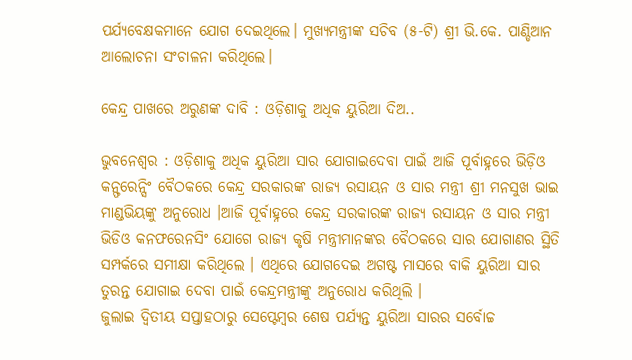ପର୍ଯ୍ୟବେକ୍ଷକମାନେ ଯୋଗ ଦେଇଥିଲେ। ମୁଖ୍ୟମନ୍ତ୍ରୀଙ୍କ ସଚିବ (୫-ଟି) ଶ୍ରୀ ଭି.କେ. ପାଣ୍ଡିଆନ ଆଲୋଚନା ସଂଚାଳନା କରିଥିଲେ।

କେନ୍ଦ୍ର ପାଖରେ ଅରୁଣଙ୍କ ଦାବି : ଓଡ଼ିଶାକୁ ଅଧିକ ୟୁରିଆ ଦିଅ..

ଭୁବନେଶ୍ୱର : ଓଡ଼ିଶାକୁ ଅଧିକ ୟୁରିଆ ସାର ଯୋଗାଇଦେବା ପାଇଁ ଆଜି ପୂର୍ବାହ୍ନରେ ଭିଡ଼ିଓ କନ୍ଫରେନ୍ସିଂ ବୈଠକରେ କେନ୍ଦ୍ର ସରକାରଙ୍କ ରାଜ୍ୟ ରସାୟନ ଓ ସାର ମନ୍ତ୍ରୀ ଶ୍ରୀ ମନସୁଖ ଭାଇ ମାଣ୍ଡଭିୟଙ୍କୁ ଅନୁରୋଧ ।ଆଜି ପୂର୍ବାହ୍ନରେ କେନ୍ଦ୍ର ସରକାରଙ୍କ ରାଜ୍ୟ ରସାୟନ ଓ ସାର ମନ୍ତ୍ରୀ ଭିଡିଓ କନଫରେନସିଂ ଯୋଗେ ରାଜ୍ୟ କୃଷି ମନ୍ତ୍ରୀମାନଙ୍କର ବୈଠକରେ ସାର ଯୋଗାଣର ସ୍ଥିତି ସମ୍ପର୍କରେ ସମୀକ୍ଷା କରିଥିଲେ । ଏଥିରେ ଯୋଗଦେଇ ଅଗଷ୍ଟ ମାସରେ ବାକି ୟୁରିଆ ସାର ତୁରନ୍ତ ଯୋଗାଇ ଦେବା ପାଇଁ କେନ୍ଦ୍ରମନ୍ତ୍ରୀଙ୍କୁ ଅନୁରୋଧ କରିଥିଲି ।
ଜୁଲାଇ ଦ୍ୱିତୀୟ ସପ୍ତାହଠାରୁ ସେପ୍ଟେମ୍ବର ଶେଷ ପର୍ଯ୍ୟନ୍ତ ୟୁରିଆ ସାରର ସର୍ବୋଚ୍ଚ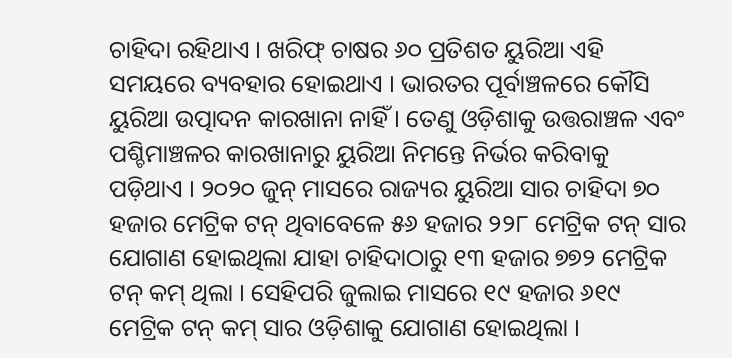ଚାହିଦା ରହିଥାଏ । ଖରିଫ୍‌ ଚାଷର ୬୦ ପ୍ରତିଶତ ୟୁରିଆ ଏହି ସମୟରେ ବ୍ୟବହାର ହୋଇଥାଏ । ଭାରତର ପୂର୍ବାଞ୍ଚଳରେ କୌସି ୟୁରିଆ ଉତ୍ପାଦନ କାରଖାନା ନାହିଁ । ତେଣୁ ଓଡ଼ିଶାକୁ ଉତ୍ତରାଞ୍ଚଳ ଏବଂ ପଶ୍ଚିମାଞ୍ଚଳର କାରଖାନାରୁ ୟୁରିଆ ନିମନ୍ତେ ନିର୍ଭର କରିବାକୁ ପଡ଼ିଥାଏ । ୨୦୨୦ ଜୁନ୍‌ ମାସରେ ରାଜ୍ୟର ୟୁରିଆ ସାର ଚାହିଦା ୭୦ ହଜାର ମେଟ୍ରିକ ଟନ୍‌ ଥିବାବେଳେ ୫୬ ହଜାର ୨୨୮ ମେଟ୍ରିକ ଟନ୍‌ ସାର ଯୋଗାଣ ହୋଇଥିଲା ଯାହା ଚାହିଦାଠାରୁ ୧୩ ହଜାର ୭୭୨ ମେଟ୍ରିକ ଟନ୍‌ କମ୍‌ ଥିଲା । ସେହିପରି ଜୁଲାଇ ମାସରେ ୧୯ ହଜାର ୬୧୯ ମେଟ୍ରିକ ଟନ୍‌ କମ୍‌ ସାର ଓଡ଼ିଶାକୁ ଯୋଗାଣ ହୋଇଥିଲା ।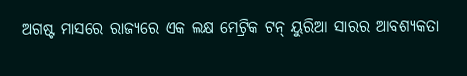ଅଗଷ୍ଟ ମାସରେ ରାଜ୍ୟରେ ଏକ ଲକ୍ଷ ମେଟ୍ରିକ ଟନ୍‌ ୟୁରିଆ ସାରର ଆବଶ୍ୟକତା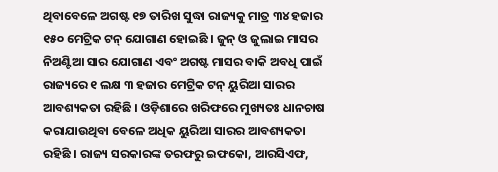ଥିବାବେଳେ ଅଗଷ୍ଟ ୧୭ ତାରିଖ ସୁଦ୍ଧା ରାଜ୍ୟକୁ ମାତ୍ର ୩୪ ହଜାର ୧୫୦ ମେଟ୍ରିକ ଟନ୍‌ ଯୋଗାଣ ହୋଇଛି । ଜୁନ୍‌ ଓ ଜୁଲାଇ ମାସର ନିଅଣ୍ଟିଆ ସାର ଯୋଗାଣ ଏବଂ ଅଗଷ୍ଟ ମାସର ବାକି ଅବଧି ପାଇଁ ରାଜ୍ୟରେ ୧ ଲକ୍ଷ ୩ ହଜାର ମେଟ୍ରିକ ଟନ୍‌ ୟୁରିଆ ସାରର ଆବଶ୍ୟକତା ରହିଛି । ଓଡ଼ିଶାରେ ଖରିଫରେ ମୁଖ୍ୟତଃ ଧାନଚାଷ କରାଯାଉଥିବା ବେଳେ ଅଧିକ ୟୁରିଆ ସାରର ଆବଶ୍ୟକତା ରହିଛି । ରାଜ୍ୟ ସରକାରଙ୍କ ତରଫରୁ ଇଫକୋ, ଆରସିଏଫ,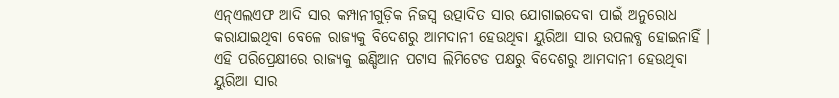ଏନ୍‌ଏଲଏଫ ଆଦି ସାର କମ୍ପାନୀଗୁଡ଼ିକ ନିଜସ୍ୱ ଉତ୍ପାଦିତ ସାର ଯୋଗାଇଦେବା ପାଇଁ ଅନୁରୋଧ କରାଯାଇଥିବା ବେଳେ ରାଜ୍ୟକୁ ବିଦେଶରୁ ଆମଦାନୀ ହେଉଥିବା ୟୁରିଆ ସାର ଉପଲବ୍ଧ ହୋଇନାହିଁ । ଏହି ପରିପ୍ରେକ୍ଷୀରେ ରାଜ୍ୟକୁ ଇଣ୍ଡିଆନ ପଟାସ ଲିମିଟେଡ ପକ୍ଷରୁ ବିଦେଶରୁ ଆମଦାନୀ ହେଉଥିବା ୟୁରିଆ ସାର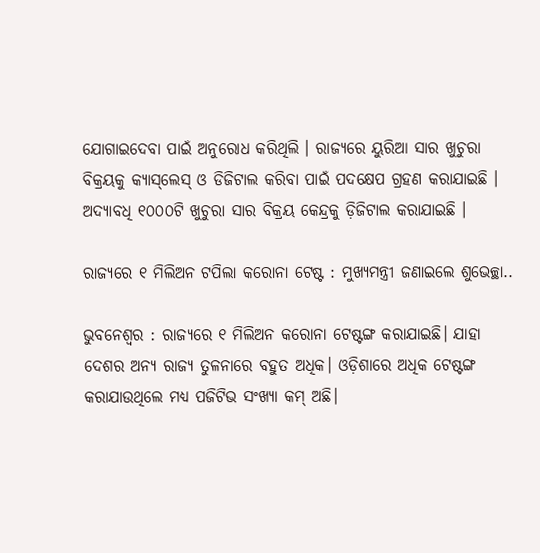ଯୋଗାଇଦେବା ପାଇଁ ଅନୁରୋଧ କରିଥିଲି । ରାଜ୍ୟରେ ୟୁରିଆ ସାର ଖୁଚୁରା ବିକ୍ରୟକୁ କ୍ୟାସ୍‌ଲେସ୍‌ ଓ ଡିଜିଟାଲ କରିବା ପାଇଁ ପଦକ୍ଷେପ ଗ୍ରହଣ କରାଯାଇଛି । ଅଦ୍ୟାବଧି ୧୦୦୦ଟି ଖୁଚୁରା ସାର ବିକ୍ରୟ କେନ୍ଦ୍ରକୁ ଡ଼ିଜିଟାଲ କରାଯାଇଛି ।

ରାଜ୍ୟରେ ୧ ମିଲିଅନ ଟପିଲା କରୋନା ଟେଷ୍ଟ : ମୁଖ୍ୟମନ୍ତ୍ରୀ ଜଣାଇଲେ ଶୁଭେଚ୍ଛା..

ଭୁବନେଶ୍ୱର : ରାଜ୍ୟରେ ୧ ମିଲିଅନ କରୋନା ଟେଷ୍ଟଙ୍ଗ କରାଯାଇଛି। ଯାହା ଦେଶର ଅନ୍ୟ ରାଜ୍ୟ ତୁଳନାରେ ବହୁତ ଅଧିକ। ଓଡ଼ିଶାରେ ଅଧିକ ଟେଷ୍ଟଙ୍ଗ କରାଯାଉଥିଲେ ମଧ୍ୟ ପଜିଟିଭ ସଂଖ୍ୟା କମ୍ ଅଛି।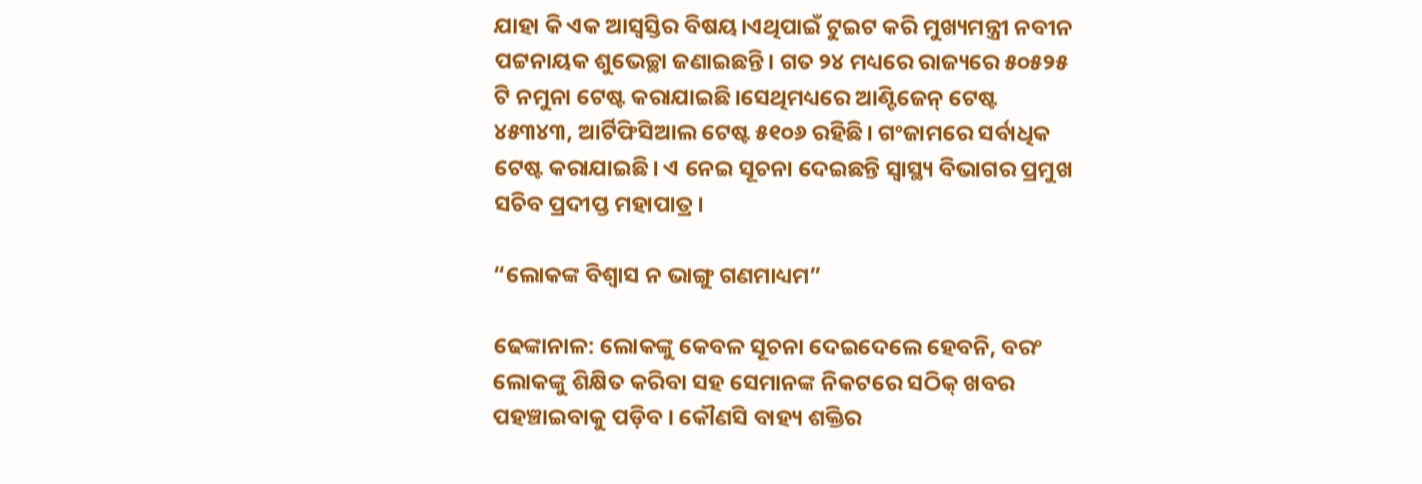ଯାହା କି ଏକ ଆସ୍ୱସ୍ତିର ବିଷୟ।ଏଥିପାଇଁ ଟୁଇଟ କରି ମୁଖ୍ୟମନ୍ତ୍ରୀ ନବୀନ ପଟ୍ଟନାୟକ ଶୁଭେଚ୍ଛା ଜଣାଇଛନ୍ତି। ଗତ ୨୪ ମଧ୍ୟରେ ରାଜ୍ୟରେ ୫୦୫୨୫ ଟି ନମୁନା ଟେଷ୍ଟ କରାଯାଇଛି।ସେଥିମଧ୍ୟରେ ଆଣ୍ଟିଜେନ୍ ଟେଷ୍ଟ ୪୫୩୪୩, ଆର୍ଟିଫିସିଆଲ ଟେଷ୍ଟ ୫୧୦୬ ରହିଛି। ଗଂଜାମରେ ସର୍ବାଧିକ ଟେଷ୍ଟ କରାଯାଇଛି। ଏ ନେଇ ସୂଚନା ଦେଇଛନ୍ତି ସ୍ୱାସ୍ଥ୍ୟ ବିଭାଗର ପ୍ରମୁଖ ସଚିବ ପ୍ରଦୀପ୍ତ ମହାପାତ୍ର।

“ଲୋକଙ୍କ ବିଶ୍ୱାସ ନ ଭାଙ୍ଗୁ ଗଣମାଧ୍ୟମ”

ଢେଙ୍କାନାଳ: ଲୋକଙ୍କୁ କେବଳ ସୂଚନା ଦେଇଦେଲେ ହେବନି, ବରଂ ଲୋକଙ୍କୁ ଶିକ୍ଷିତ କରିବା ସହ ସେମାନଙ୍କ ନିକଟରେ ସଠିକ୍‍ ଖବର ପହଞ୍ଚାଇବାକୁ ପଡ଼ିବ । କୌଣସି ବାହ୍ୟ ଶକ୍ତିର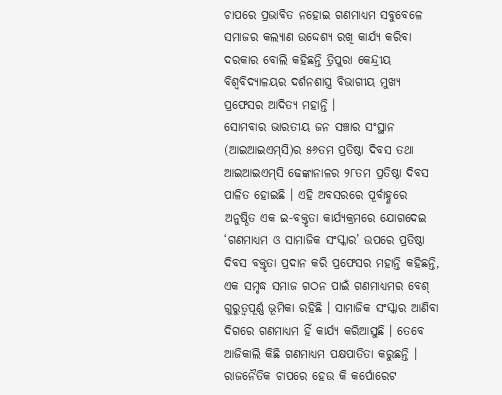ଚାପରେ ପ୍ରଭାବିତ ନହୋଇ ଗଣମାଧ୍ୟମ ସବୁବେଳେ ସମାଜର କଲ୍ୟାଣ ଉଦ୍ଦେଶ୍ୟ ରଖି କାର୍ଯ୍ୟ କରିବା ଦରକାର ବୋଲି କହିଛନ୍ତି ତ୍ରିପୁରା କେନ୍ଦ୍ରୀୟ ବିଶ୍ୱବିଦ୍ୟାଳୟର ଦର୍ଶନଶାସ୍ତ୍ର ବିଭାଗୀୟ ମୁଖ୍ୟ ପ୍ରଫେସର ଆଦିତ୍ୟ ମହାନ୍ତି ।
ସୋମବାର ଭାରତୀୟ ଜନ ସଞ୍ଚାର ସଂସ୍ଥାନ (ଆଇଆଇଏମ୍‍ସି)ର ୫୬ତମ ପ୍ରତିଷ୍ଠା ଦିବସ ତଥା ଆଇଆଇଏମ୍‍ସି ଢେଙ୍କାନାଳର ୨୮ତମ ପ୍ରତିଷ୍ଠା ଦିବସ ପାଳିତ ହୋଇଛି । ଏହି ଅବସରରେ ପୂର୍ବାହ୍ଣରେ ଅନୁଷ୍ଠିତ ଏକ ଇ-ବକ୍ତୃତା କାର୍ଯ୍ୟକ୍ରମରେ ଯୋଗଦେଇ ‘ଗଣମାଧ୍ୟମ ଓ ସାମାଜିକ ସଂସ୍କାର’ ଉପରେ ପ୍ରତିଷ୍ଠା ଦିବସ ବକ୍ତୃତା ପ୍ରଦାନ କରି ପ୍ରଫେସର ମହାନ୍ତି କହିଛନ୍ତି, ଏକ ସମୃଦ୍ଧ ସମାଜ ଗଠନ ପାଇଁ ଗଣମାଧ୍ୟମର ବେଶ୍‍ ଗୁରୁତ୍ୱପୂର୍ଣ୍ଣ ଭୂମିକା ରହିଛି । ସାମାଜିକ ସଂସ୍କାର ଆଣିବା ଦିଗରେ ଗଣମାଧ୍ୟମ ହିଁ କାର୍ଯ୍ୟ କରିଆସୁଛି । ତେବେ ଆଜିକାଲି କିଛି ଗଣମାଧ୍ୟମ ପକ୍ଷପାତିତା କରୁଛନ୍ତି । ରାଜନୈତିକ ଚାପରେ ହେଉ କି କର୍ପୋରେଟ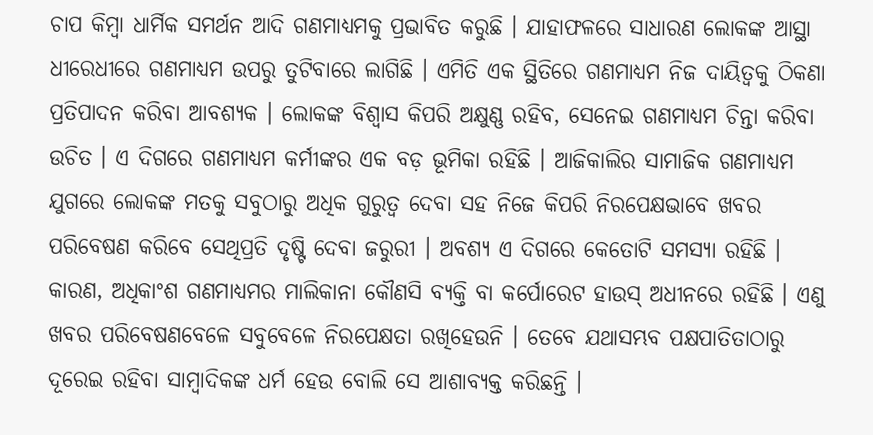ଚାପ କିମ୍ବା ଧାର୍ମିକ ସମର୍ଥନ ଆଦି ଗଣମାଧ୍ୟମକୁ ପ୍ରଭାବିତ କରୁଛି । ଯାହାଫଳରେ ସାଧାରଣ ଲୋକଙ୍କ ଆସ୍ଥା ଧୀରେଧୀରେ ଗଣମାଧ୍ୟମ ଉପରୁ ତୁଟିବାରେ ଲାଗିଛି । ଏମିତି ଏକ ସ୍ଥିତିରେ ଗଣମାଧ୍ୟମ ନିଜ ଦାୟିତ୍ୱକୁ ଠିକଣା ପ୍ରତିପାଦନ କରିବା ଆବଶ୍ୟକ । ଲୋକଙ୍କ ବିଶ୍ୱାସ କିପରି ଅକ୍ଷୁଣ୍ଣ ରହିବ, ସେନେଇ ଗଣମାଧ୍ୟମ ଚିନ୍ତା କରିବା ଉଚିତ । ଏ ଦିଗରେ ଗଣମାଧ୍ୟମ କର୍ମୀଙ୍କର ଏକ ବଡ଼ ଭୂମିକା ରହିଛି । ଆଜିକାଲିର ସାମାଜିକ ଗଣମାଧ୍ୟମ ଯୁଗରେ ଲୋକଙ୍କ ମତକୁ ସବୁଠାରୁ ଅଧିକ ଗୁରୁତ୍ୱ ଦେବା ସହ ନିଜେ କିପରି ନିରପେକ୍ଷଭାବେ ଖବର ପରିବେଷଣ କରିବେ ସେଥିପ୍ରତି ଦୃଷ୍ଟି ଦେବା ଜରୁରୀ । ଅବଶ୍ୟ ଏ ଦିଗରେ କେତୋଟି ସମସ୍ୟା ରହିଛି । କାରଣ, ଅଧିକାଂଶ ଗଣମାଧ୍ୟମର ମାଲିକାନା କୌଣସି ବ୍ୟକ୍ତି ବା କର୍ପୋରେଟ ହାଉସ୍‍ ଅଧୀନରେ ରହିଛି । ଏଣୁ ଖବର ପରିବେଷଣବେଳେ ସବୁବେଳେ ନିରପେକ୍ଷତା ରଖିହେଉନି । ତେବେ ଯଥାସମ୍ଭବ ପକ୍ଷପାତିତାଠାରୁ ଦୂରେଇ ରହିବା ସାମ୍ବାଦିକଙ୍କ ଧର୍ମ ହେଉ ବୋଲି ସେ ଆଶାବ୍ୟକ୍ତ କରିଛନ୍ତି ।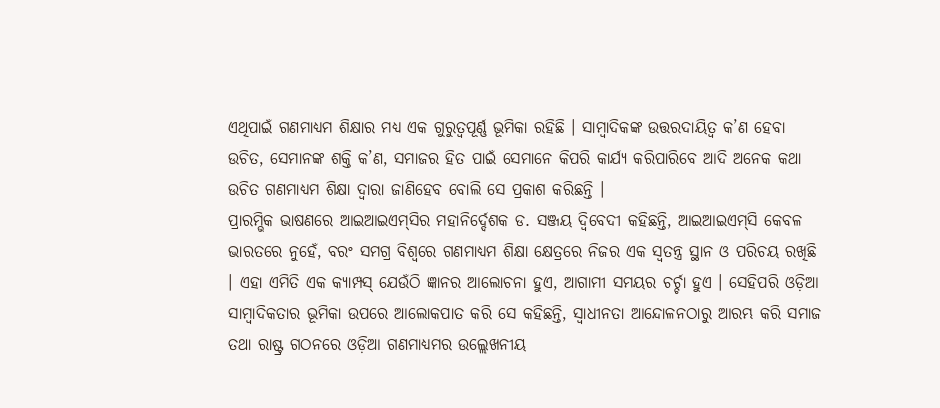ଏଥିପାଇଁ ଗଣମାଧ୍ୟମ ଶିକ୍ଷାର ମଧ୍ୟ ଏକ ଗୁରୁତ୍ୱପୂର୍ଣ୍ଣ ଭୂମିକା ରହିଛି । ସାମ୍ବାଦିକଙ୍କ ଉତ୍ତରଦାୟିତ୍ୱ କ’ଣ ହେବା ଉଚିତ, ସେମାନଙ୍କ ଶକ୍ତି କ’ଣ, ସମାଜର ହିତ ପାଇଁ ସେମାନେ କିପରି କାର୍ଯ୍ୟ କରିପାରିବେ ଆଦି ଅନେକ କଥା ଉଚିତ ଗଣମାଧ୍ୟମ ଶିକ୍ଷା ଦ୍ୱାରା ଜାଣିହେବ ବୋଲି ସେ ପ୍ରକାଶ କରିଛନ୍ତି ।
ପ୍ରାରମ୍ଭିକ ଭାଷଣରେ ଆଇଆଇଏମ୍‍ସିର ମହାନିର୍ଦ୍ଦେଶକ ଡ. ସଞ୍ଜୟ ଦ୍ୱିବେଦୀ କହିଛନ୍ତି, ଆଇଆଇଏମ୍‍ସି କେବଳ ଭାରତରେ ନୁହେଁ, ବରଂ ସମଗ୍ର ବିଶ୍ୱରେ ଗଣମାଧ୍ୟମ ଶିକ୍ଷା କ୍ଷେତ୍ରରେ ନିଜର ଏକ ସ୍ୱତନ୍ତ୍ର ସ୍ଥାନ ଓ ପରିଚୟ ରଖିଛି । ଏହା ଏମିତି ଏକ କ୍ୟାମ୍ପସ୍‍ ଯେଉଁଠି ଜ୍ଞାନର ଆଲୋଚନା ହୁଏ, ଆଗାମୀ ସମୟର ଚର୍ଚ୍ଚା ହୁଏ । ସେହିପରି ଓଡ଼ିଆ ସାମ୍ବାଦିକତାର ଭୂମିକା ଉପରେ ଆଲୋକପାତ କରି ସେ କହିଛନ୍ତି, ସ୍ୱାଧୀନତା ଆନ୍ଦୋଳନଠାରୁ ଆରମ୍ଭ କରି ସମାଜ ତଥା ରାଷ୍ଟ୍ର ଗଠନରେ ଓଡ଼ିଆ ଗଣମାଧ୍ୟମର ଉଲ୍ଲେଖନୀୟ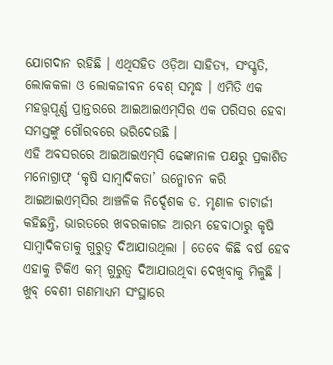ଯୋଗଦାନ ରହିଛି । ଏଥିସହିତ ଓଡ଼ିଆ ସାହିତ୍ୟ, ସଂସ୍କୃତି, ଲୋକକଳା ଓ ଲୋକଜୀବନ ବେଶ୍‍ ସମୃଦ୍ଧ । ଏମିତି ଏକ ମହତ୍ତ୍ୱପୂର୍ଣ୍ଣ ପ୍ରାନ୍ତରରେ ଆଇଆଇଏମ୍‍ସିର ଏକ ପରିସର ହେବା ସମସ୍ତଙ୍କୁ ଗୌରବରେ ଭରିଦେଉଛି ।
ଏହି ଅବସରରେ ଆଇଆଇଏମ୍‍ସି ଢେଙ୍କାନାଳ ପକ୍ଷରୁ ପ୍ରକାଶିତ ମନୋଗ୍ରାଫ୍‍ ‘କୃଷି ସାମ୍ବାଦିକତା’ ଉନ୍ମୋଚନ କରି ଆଇଆଇଏମ୍‍ସିର ଆଞ୍ଚଳିକ ନିର୍ଦ୍ଦେଶକ ଡ. ମୃଣାଳ ଚାଟାର୍ଜୀ କହିଛନ୍ତି, ଭାରତରେ ଖବରକାଗଜ ଆରମ୍ଭ ହେବାଠାରୁ କୃଷି ସାମ୍ବାଦିକତାକୁ ଗୁରୁତ୍ୱ ଦିଆଯାଉଥିଲା । ତେବେ କିଛି ବର୍ଷ ହେବ ଏହାକୁ ଟିକିଏ କମ୍‍ ଗୁରୁତ୍ୱ ଦିଆଯାଉଥିବା ଦେଖିବାକୁ ମିଳୁଛି । ଖୁବ୍‍ ବେଶୀ ଗଣମାଧ୍ୟମ ସଂସ୍ଥାରେ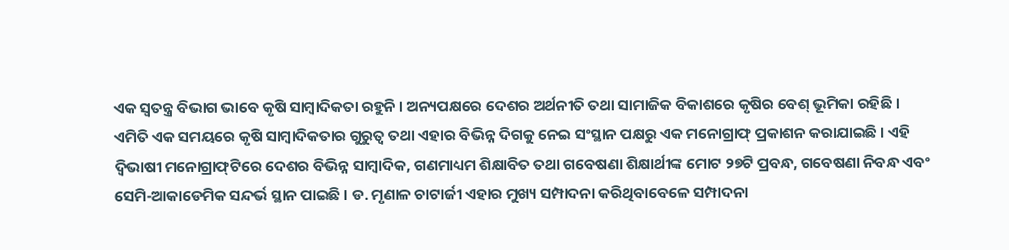ଏକ ସ୍ୱତନ୍ତ୍ର ବିଭାଗ ଭାବେ କୃଷି ସାମ୍ବାଦିକତା ରହୁନି । ଅନ୍ୟପକ୍ଷରେ ଦେଶର ଅର୍ଥନୀତି ତଥା ସାମାଜିକ ବିକାଶରେ କୃଷିର ବେଶ୍‍ ଭୂମିକା ରହିଛି । ଏମିତି ଏକ ସମୟରେ କୃଷି ସାମ୍ବାଦିକତାର ଗୁରୁତ୍ୱ ତଥା ଏହାର ବିଭିନ୍ନ ଦିଗକୁ ନେଇ ସଂସ୍ଥାନ ପକ୍ଷରୁ ଏକ ମନୋଗ୍ରାଫ୍‍ ପ୍ରକାଶନ କରାଯାଇଛି । ଏହି ଦ୍ୱିଭାଷୀ ମନୋଗ୍ରାଫ୍‍ଟିରେ ଦେଶର ବିଭିନ୍ନ ସାମ୍ବାଦିକ, ଗଣମାଧ୍ୟମ ଶିକ୍ଷାବିତ ତଥା ଗବେଷଣା ଶିକ୍ଷାର୍ଥୀଙ୍କ ମୋଟ ୨୭ଟି ପ୍ରବନ୍ଧ, ଗବେଷଣା ନିବନ୍ଧ ଏବଂ ସେମି-ଆକାଡେମିକ ସନ୍ଦର୍ଭ ସ୍ଥାନ ପାଇଛି । ଡ. ମୃଣାଳ ଚାଟାର୍ଜୀ ଏହାର ମୁଖ୍ୟ ସମ୍ପାଦନା କରିଥିବାବେଳେ ସମ୍ପାଦନା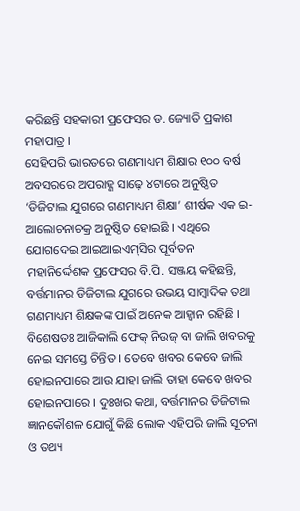କରିଛନ୍ତି ସହକାରୀ ପ୍ରଫେସର ଡ. ଜ୍ୟୋତି ପ୍ରକାଶ ମହାପାତ୍ର ।
ସେହିପରି ଭାରତରେ ଗଣମାଧ୍ୟମ ଶିକ୍ଷାର ୧୦୦ ବର୍ଷ ଅବସରରେ ଅପରାହ୍ଣ ସାଢ଼େ ୪ଟାରେ ଅନୁଷ୍ଠିତ ‘ଡିଜିଟାଲ ଯୁଗରେ ଗଣମାଧ୍ୟମ ଶିକ୍ଷା’ ଶୀର୍ଷକ ଏକ ଇ-ଆଲୋଚନାଚକ୍ର ଅନୁଷ୍ଠିତ ହୋଇଛି । ଏଥିରେ ଯୋଗଦେଇ ଆଇଆଇଏମ୍‍ସିର ପୂର୍ବତନ ମହାନିର୍ଦ୍ଦେଶକ ପ୍ରଫେସର ବି.ପି. ସଞ୍ଜୟ କହିଛନ୍ତି, ବର୍ତ୍ତମାନର ଡିଜିଟାଲ ଯୁଗରେ ଉଭୟ ସାମ୍ବାଦିକ ତଥା ଗଣମାଧ୍ୟମ ଶିକ୍ଷକଙ୍କ ପାଇଁ ଅନେକ ଆହ୍ୱାନ ରହିଛି । ବିଶେଷତଃ ଆଜିକାଲି ଫେକ୍‍ ନିଉଜ୍‍ ବା ଜାଲି ଖବରକୁ ନେଇ ସମସ୍ତେ ଚିନ୍ତିତ । ତେବେ ଖବର କେବେ ଜାଲି ହୋଇନପାରେ ଆଉ ଯାହା ଜାଲି ତାହା କେବେ ଖବର ହୋଇନପାରେ । ଦୁଃଖର କଥା, ବର୍ତ୍ତମାନର ଡିଜିଟାଲ ଜ୍ଞାନକୌଶଳ ଯୋଗୁଁ କିଛି ଲୋକ ଏହିପରି ଜାଲି ସୂଚନା ଓ ତଥ୍ୟ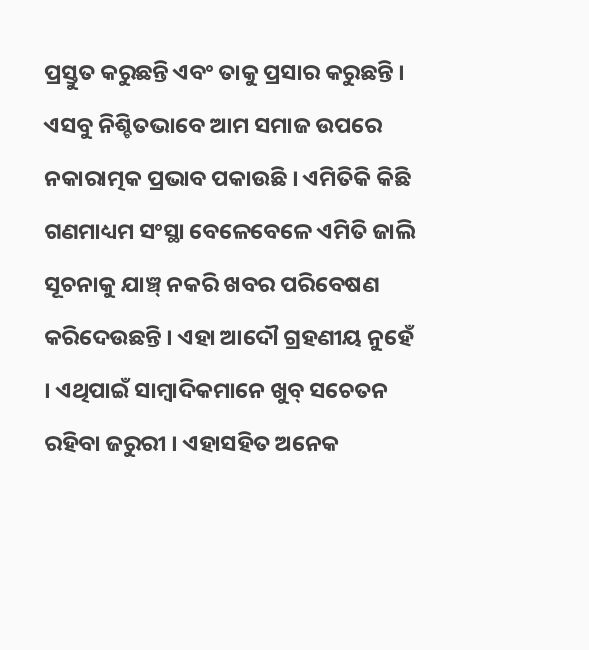ପ୍ରସ୍ତୁତ କରୁଛନ୍ତି ଏବଂ ତାକୁ ପ୍ରସାର କରୁଛନ୍ତି । ଏସବୁ ନିଶ୍ଚିତଭାବେ ଆମ ସମାଜ ଉପରେ ନକାରାତ୍ମକ ପ୍ରଭାବ ପକାଉଛି । ଏମିତିକି କିଛି ଗଣମାଧ୍ୟମ ସଂସ୍ଥା ବେଳେବେଳେ ଏମିତି ଜାଲି ସୂଚନାକୁ ଯାଞ୍ଚ୍‍ ନକରି ଖବର ପରିବେଷଣ କରିଦେଉଛନ୍ତି । ଏହା ଆଦୌ ଗ୍ରହଣୀୟ ନୁହେଁ । ଏଥିପାଇଁ ସାମ୍ବାଦିକମାନେ ଖୁବ୍‍ ସଚେତନ ରହିବା ଜରୁରୀ । ଏହାସହିତ ଅନେକ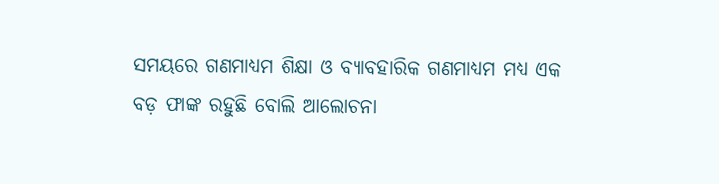ସମୟରେ ଗଣମାଧ୍ୟମ ଶିକ୍ଷା ଓ ବ୍ୟାବହାରିକ ଗଣମାଧ୍ୟମ ମଧ୍ୟ ଏକ ବଡ଼ ଫାଙ୍କ ରହୁଛି ବୋଲି ଆଲୋଚନା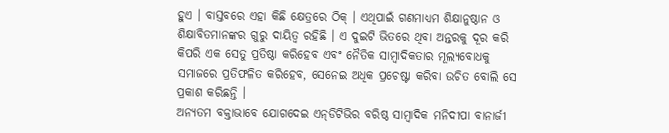ହୁଏ । ବାସ୍ତବରେ ଏହା କିଛି କ୍ଷେତ୍ରରେ ଠିକ୍‍ । ଏଥିପାଇଁ ଗଣମାଧ୍ୟମ ଶିକ୍ଷାନୁଷ୍ଠାନ ଓ ଶିକ୍ଷାବିତମାନଙ୍କର ଗୁରୁ ଦାୟିତ୍ୱ ରହିଛି । ଏ ଦୁଇଟି ଭିତରେ ଥିବା ଅନ୍ତରକୁ ଦୂର କରି କିପରି ଏକ ସେତୁ ପ୍ରତିଷ୍ଠା କରିହେବ ଏବଂ ନୈତିକ ସାମ୍ବାଦିକତାର ମୂଲ୍ୟବୋଧକୁ ସମାଜରେ ପ୍ରତିଫଳିତ କରିହେବ, ସେନେଇ ଅଧିକ ପ୍ରଚେଷ୍ଟା କରିବା ଉଚିତ ବୋଲି ସେ ପ୍ରକାଶ କରିଛନ୍ତି ।
ଅନ୍ୟତମ ବକ୍ତାଭାବେ ଯୋଗଦେଇ ଏନ୍‍ଡିଟିଭିର ବରିଷ୍ଠ ସାମ୍ବାଦିକ ମନିଦୀପା ବାନାର୍ଜୀ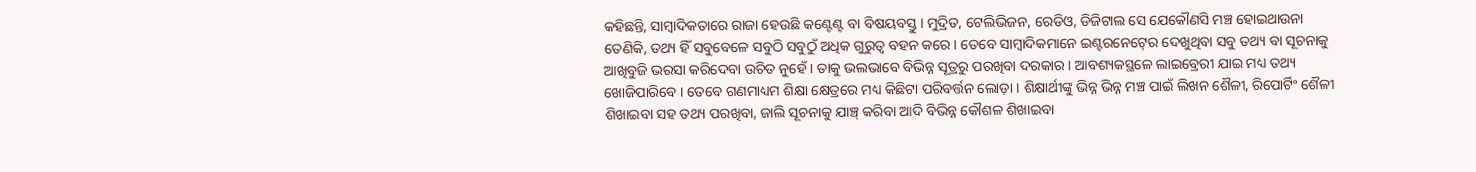କହିଛନ୍ତି, ସାମ୍ବାଦିକତାରେ ରାଜା ହେଉଛି କଣ୍ଟେଣ୍ଟ ବା ବିଷୟବସ୍ତୁ । ମୁଦ୍ରିତ, ଟେଲିଭିଜନ, ରେଡିଓ, ଡିଜିଟାଲ ସେ ଯେକୌଣସି ମଞ୍ଚ ହୋଇଥାଉନା ତେଣିକି, ତଥ୍ୟ ହିଁ ସବୁବେଳେ ସବୁଠି ସବୁଠୁଁ ଅଧିକ ଗୁରୁତ୍ୱ ବହନ କରେ । ତେବେ ସାମ୍ବାଦିକମାନେ ଇଣ୍ଟରନେଟ୍‍ରେ ଦେଖୁଥିବା ସବୁ ତଥ୍ୟ ବା ସୂଚନାକୁ ଆଖିବୁଜି ଭରସା କରିଦେବା ଉଚିତ ନୁହେଁ । ତାକୁ ଭଲଭାବେ ବିଭିନ୍ନ ସୂତ୍ରରୁ ପରଖିବା ଦରକାର । ଆବଶ୍ୟକସ୍ଥଳେ ଲାଇବ୍ରେରୀ ଯାଇ ମଧ୍ୟ ତଥ୍ୟ ଖୋଜିପାରିବେ । ତେବେ ଗଣମାଧ୍ୟମ ଶିକ୍ଷା କ୍ଷେତ୍ରରେ ମଧ୍ୟ କିଛିଟା ପରିବର୍ତ୍ତନ ଲୋଡ଼ା । ଶିକ୍ଷାର୍ଥୀଙ୍କୁ ଭିନ୍ନ ଭିନ୍ନ ମଞ୍ଚ ପାଇଁ ଲିଖନ ଶୈଳୀ, ରିପୋର୍ଟିଂ ଶୈଳୀ ଶିଖାଇବା ସହ ତଥ୍ୟ ପରଖିବା, ଜାଲି ସୂଚନାକୁ ଯାଞ୍ଚ୍‍ କରିବା ଆଦି ବିଭିନ୍ନ କୌଶଳ ଶିଖାଇବା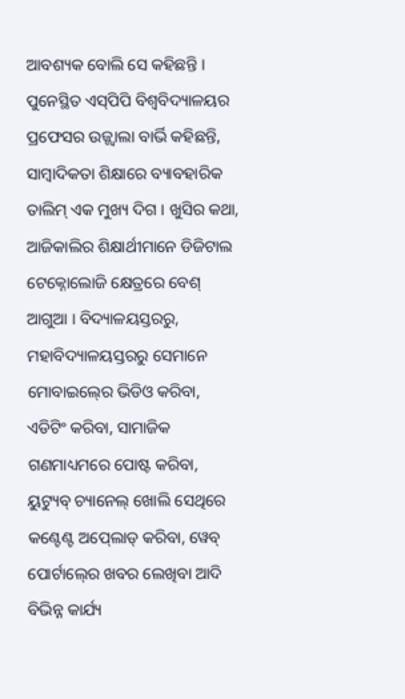ଆବଶ୍ୟକ ବୋଲି ସେ କହିଛନ୍ତି ।
ପୁନେସ୍ଥିତ ଏସ୍‍ପିପି ବିଶ୍ୱବିଦ୍ୟାଳୟର ପ୍ରଫେସର ଉଜ୍ଜ୍ୱାଲା ବାର୍ଭି କହିଛନ୍ତି, ସାମ୍ବାଦିକତା ଶିକ୍ଷାରେ ବ୍ୟାବହାରିକ ତାଲିମ୍‍ ଏକ ମୁଖ୍ୟ ଦିଗ । ଖୁସିର କଥା, ଆଜିକାଲିର ଶିକ୍ଷାର୍ଥୀମାନେ ଡିଜିଟାଲ ଟେକ୍ନୋଲୋଜି କ୍ଷେତ୍ରରେ ବେଶ୍‍ ଆଗୁଆ । ବିଦ୍ୟାଳୟସ୍ତରରୁ, ମହାବିଦ୍ୟାଳୟସ୍ତରରୁ ସେମାନେ ମୋବାଇଲ୍‍ରେ ଭିଡିଓ କରିବା, ଏଡିଟିଂ କରିବା, ସାମାଜିକ ଗଣମାଧ୍ୟମରେ ପୋଷ୍ଟ କରିବା, ୟୁଟ୍ୟୁବ୍‍ ଚ୍ୟାନେଲ୍‍ ଖୋଲି ସେଥିରେ କଣ୍ଟେଣ୍ଟ ଅପ୍‍ଲୋଡ୍‍ କରିବା, ୱେବ୍‍ ପୋର୍ଟାଲ୍‍ରେ ଖବର ଲେଖିବା ଆଦି ବିଭିନ୍ନ କାର୍ଯ୍ୟ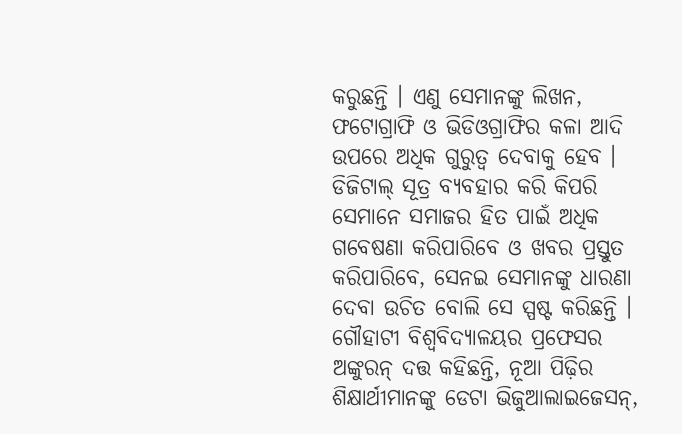କରୁଛନ୍ତି । ଏଣୁ ସେମାନଙ୍କୁ ଲିଖନ, ଫଟୋଗ୍ରାଫି ଓ ଭିଡିଓଗ୍ରାଫିର କଳା ଆଦି ଉପରେ ଅଧିକ ଗୁରୁତ୍ୱ ଦେବାକୁ ହେବ । ଡିଜିଟାଲ୍‍ ସୂତ୍ର ବ୍ୟବହାର କରି କିପରି ସେମାନେ ସମାଜର ହିତ ପାଇଁ ଅଧିକ ଗବେଷଣା କରିପାରିବେ ଓ ଖବର ପ୍ରସ୍ତୁତ କରିପାରିବେ, ସେନଇ ସେମାନଙ୍କୁ ଧାରଣା ଦେବା ଉଚିତ ବୋଲି ସେ ସ୍ପଷ୍ଟ କରିଛନ୍ତି ।
ଗୌହାଟୀ ବିଶ୍ୱବିଦ୍ୟାଳୟର ପ୍ରଫେସର ଅଙ୍କୁରନ୍‍ ଦତ୍ତ କହିଛନ୍ତି, ନୂଆ ପିଢ଼ିର ଶିକ୍ଷାର୍ଥୀମାନଙ୍କୁ ଡେଟା ଭିଜୁଆଲାଇଜେସନ୍‍,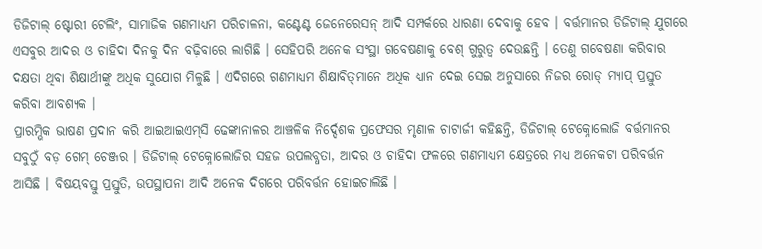ଡିଜିଟାଲ୍‍ ଷ୍ଟୋରୀ ଟେଲିଂ, ସାମାଜିକ ଗଣମାଧ୍ୟମ ପରିଚାଳନା, କଣ୍ଟେଣ୍ଟ ଜେନେରେସନ୍‍ ଆଦି ସମ୍ପର୍କରେ ଧାରଣା ଦେବାକୁ ହେବ । ବର୍ତ୍ତମାନର ଡିଜିଟାଲ୍‍ ଯୁଗରେ ଏସବୁର ଆଦର ଓ ଚାହିଦା ଦିନକୁ ଦିନ ବଢ଼ିବାରେ ଲାଗିଛି । ସେହିପରି ଅନେକ ସଂସ୍ଥା ଗବେଷଣାକୁ ବେଶ୍‍ ଗୁରୁତ୍ୱ ଦେଉଛନ୍ତି । ତେଣୁ ଗବେଷଣା କରିବାର ଦକ୍ଷତା ଥିବା ଶିକ୍ଷାର୍ଥୀଙ୍କୁ ଅଧିକ ସୁଯୋଗ ମିଳୁଛି । ଏଦିଗରେ ଗଣମାଧ୍ୟମ ଶିକ୍ଷାବିତ୍‍ମାନେ ଅଧିକ ଧ୍ୟାନ ଦେଇ ସେଇ ଅନୁସାରେ ନିଜର ରୋଡ୍‍ ମ୍ୟାପ୍‍ ପ୍ରସ୍ତୁତ କରିବା ଆବଶ୍ୟକ ।
ପ୍ରାରମ୍ଭିକ ଭାଷଣ ପ୍ରଦାନ କରି ଆଇଆଇଏମ୍‍ସି ଢେଙ୍କାନାଳର ଆଞ୍ଚଳିକ ନିର୍ଦ୍ଦେଶକ ପ୍ରଫେସର ମୃଣାଳ ଚାଟାର୍ଜୀ କହିଛନ୍ତି, ଡିଜିଟାଲ୍‍ ଟେକ୍ନୋଲୋଜି ବର୍ତ୍ତମାନର ସବୁଠୁଁ ବଡ଼ ଗେମ୍‍ ଚେଞ୍ଜର । ଡିଜିଟାଲ୍‍ ଟେକ୍ନୋଲୋଜିର ସହଜ ଉପଲବ୍ଧତା, ଆଦର ଓ ଚାହିଦା ଫଳରେ ଗଣମାଧ୍ୟମ କ୍ଷେତ୍ରରେ ମଧ୍ୟ ଅନେକଟା ପରିବର୍ତ୍ତନ ଆସିଛି । ବିଷୟବସ୍ତୁ ପ୍ରସ୍ତୁତି, ଉପସ୍ଥାପନା ଆଦି ଅନେକ ଦିଗରେ ପରିବର୍ତ୍ତନ ହୋଇଚାଲିଛି ।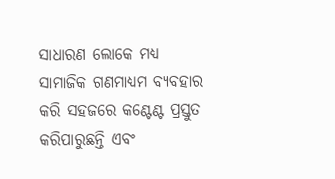ସାଧାରଣ ଲୋକେ ମଧ୍ୟ ସାମାଜିକ ଗଣମାଧ୍ୟମ ବ୍ୟବହାର କରି ସହଜରେ କଣ୍ଟେଣ୍ଟ ପ୍ରସ୍ତୁତ କରିପାରୁଛନ୍ତି ଏବଂ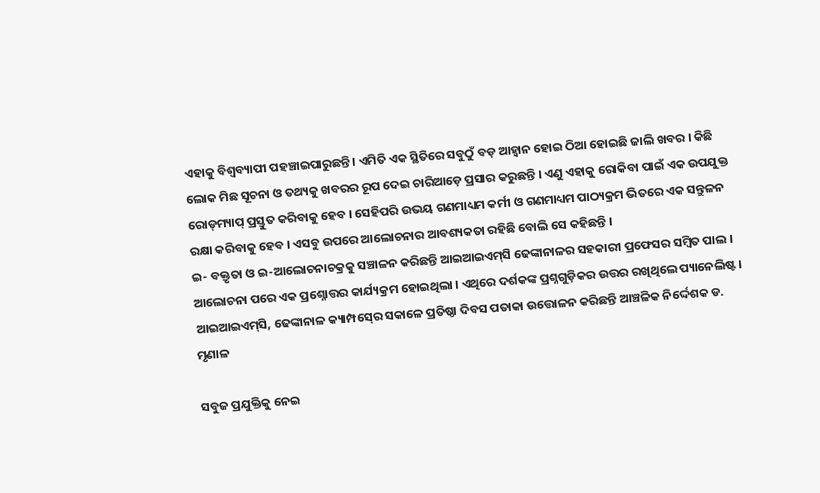ଏହାକୁ ବିଶ୍ୱବ୍ୟାପୀ ପହଞ୍ଚାଇପାରୁଛନ୍ତି । ଏମିତି ଏକ ସ୍ଥିତିରେ ସବୁଠୁଁ ବଡ଼ ଆହ୍ୱାନ ହୋଇ ଠିଆ ହୋଇଛି ଜାଲି ଖବର । କିଛି ଲୋକ ମିଛ ସୂଚନା ଓ ତଥ୍ୟକୁ ଖବରର ରୂପ ଦେଇ ଚାରିଆଡ଼େ ପ୍ରସାର କରୁଛନ୍ତି । ଏଣୁ ଏହାକୁ ରୋକିବା ପାଇଁ ଏକ ଉପଯୁକ୍ତ ରୋଡ୍‍ମ୍ୟାପ୍‍ ପ୍ରସ୍ତୁତ କରିବାକୁ ହେବ । ସେହିପରି ଉଭୟ ଗଣମାଧ୍ୟମ କର୍ମୀ ଓ ଗଣମାଧ୍ୟମ ପାଠ୍ୟକ୍ରମ ଭିତରେ ଏକ ସନ୍ତୁଳନ ରକ୍ଷା କରିବାକୁ ହେବ । ଏସବୁ ଉପରେ ଆଲୋଚନାର ଆବଶ୍ୟକତା ରହିଛି ବୋଲି ସେ କହିଛନ୍ତି ।
ଇ- ବକ୍ତୃତା ଓ ଇ-ଆଲୋଚନାଚକ୍ରକୁ ସଞ୍ଚାଳନ କରିଛନ୍ତି ଆଇଆଇଏମ୍‍ସି ଢେଙ୍କାନାଳର ସହକାରୀ ପ୍ରଫେସର ସମ୍ବିତ ପାଲ । ଆଲୋଚନା ପରେ ଏକ ପ୍ରଶ୍ନୋତ୍ତର କାର୍ଯ୍ୟକ୍ରମ ହୋଇଥିଲା । ଏଥିରେ ଦର୍ଶକଙ୍କ ପ୍ରଶ୍ନଗୁଡ଼ିକର ଉତ୍ତର ରଖିଥିଲେ ପ୍ୟାନେଲିଷ୍ଟ ।
ଆଇଆଇଏମ୍‍ସି, ଢେଙ୍କାନାଳ କ୍ୟାମ୍ପସ୍‍ରେ ସକାଳେ ପ୍ରତିଷ୍ଠା ଦିବସ ପତାକା ଉତ୍ତୋଳନ କରିଛନ୍ତି ଆଞ୍ଚଳିକ ନିର୍ଦ୍ଦେଶକ ଡ. ମୃଣାଳ

ସବୁଜ ପ୍ରଯୁକ୍ତିକୁ ନେଇ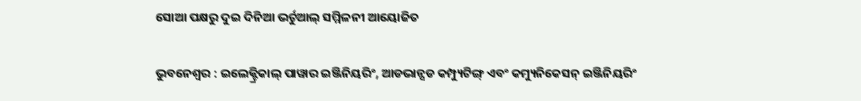ସୋଆ ପକ୍ଷରୁ ଦୁଇ ଦିନିଆ ଭର୍ଚୁଆଲ୍ ସମ୍ମିଳନୀ ଆୟୋଜିତ

ଭୁବନେଶ୍ୱର : ଇଲେକ୍ଟ୍ରିକାଲ୍ ପାୱାର ଇଞ୍ଜିନିୟରିଂ, ଆଡଭାନ୍ସଡ କମ୍ପ୍ୟୁଟିଙ୍ଗ୍ ଏବଂ କମ୍ୟୁନିକେସନ୍ ଇଞ୍ଜିନିୟରିଂ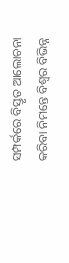ସମ୍ପର୍କରେ ବିସ୍ତୃତ ଆଲୋଚନା କରିବା ନିମନ୍ତେ ବିଶ୍ୱର ବିଭିନ୍ନ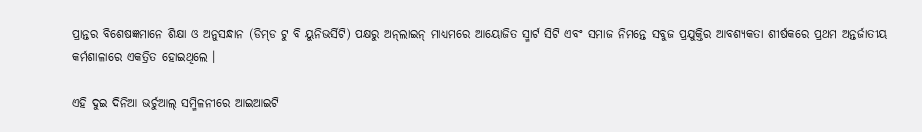ପ୍ରାନ୍ତର ବିଶେଷଜ୍ଞମାନେ ଶିକ୍ଷା ଓ ଅନୁସନ୍ଧାନ (ଡିମ୍‌ଡ ଟୁ ବି ୟୁନିଭର୍ସିଟି) ପକ୍ଷରୁ ଅନ୍‌ଲାଇନ୍ ମାଧ୍ୟମରେ ଆୟୋଜିତ ସ୍ମାର୍ଟ ସିଟି ଏବଂ ସମାଜ ନିମନ୍ତେ ସବୁଜ ପ୍ରଯୁକ୍ତିର ଆବଶ୍ୟକତା ଶୀର୍ଷକରେ ପ୍ରଥମ ଅନ୍ତର୍ଜାତୀୟ କର୍ମଶାଳାରେ ଏକତ୍ରିତ ହୋଇଥିଲେ ।

ଏହି ଦୁଇ ଦିନିଆ ଭର୍ଚୁଆଲ୍ ସମ୍ମିଳନୀରେ ଆଇଆଇଟି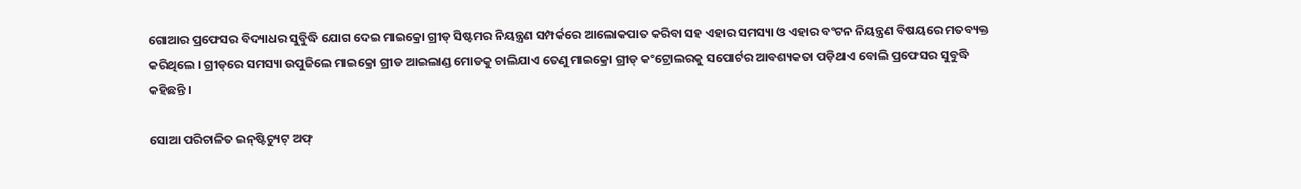ଗୋଆର ପ୍ରଫେସର ବିଦ୍ୟାଧର ସୁବିୁଦ୍ଧି ଯୋଗ ଦେଇ ମାଇକ୍ରୋ ଗ୍ରୀଡ୍‌ ସିଷ୍ଟମର ନିୟନ୍ତ୍ରଣ ସମ୍ପର୍କରେ ଆଲୋକପାତ କରିବା ସହ ଏହାର ସମସ୍ୟା ଓ ଏହାର ବଂଟନ ନିୟନ୍ତ୍ରଣ ବିଷୟରେ ମତବ୍ୟକ୍ତ କରିଥିଲେ । ଗ୍ରୀଡ୍‌ରେ ସମସ୍ୟା ଉପୁଜିଲେ ମାଇକ୍ରୋ ଗ୍ରୀଡ ଆଇଲାଣ୍ଡ ମୋଡକୁ ଚାଲିଯାଏ ତେଣୁ ମାଇକ୍ରୋ ଗ୍ରୀଡ୍ କଂଟ୍ରୋଲରକୁ ସପୋର୍ଟର ଆବଶ୍ୟକତା ପଡ଼ିଥାଏ ବୋଲି ପ୍ରଫେସର ସୁବୁଦ୍ଧି କହିଛନ୍ତି ।

ସୋଆ ପରିଚାଳିତ ଇନ୍‌ଷ୍ଟିଚ୍ୟୁଟ୍ ଅଫ୍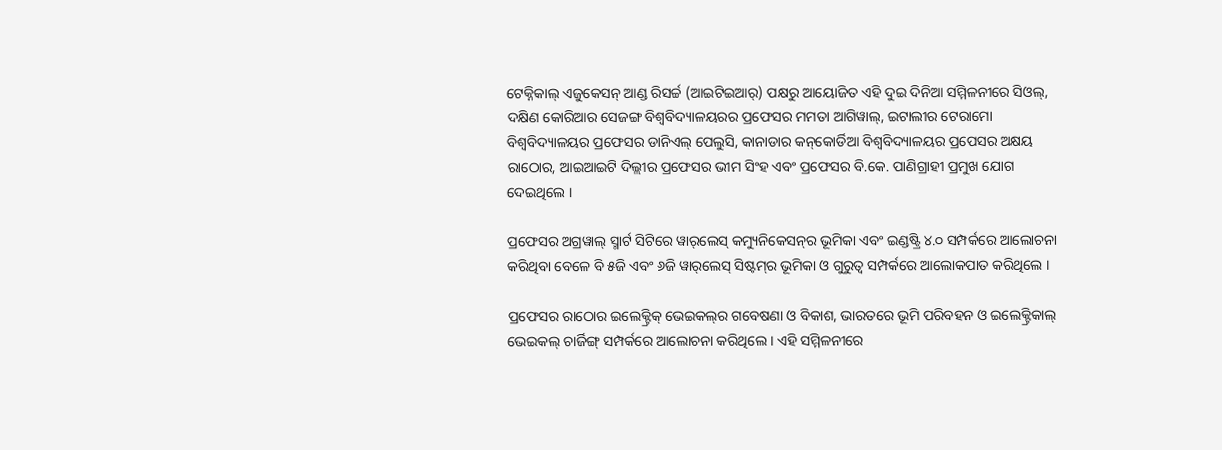ଟେକ୍ନିକାଲ୍ ଏଜୁକେସନ୍ ଆଣ୍ଡ ରିସର୍ଚ୍ଚ (ଆଇଟିଇଆର୍‌) ପକ୍ଷରୁ ଆୟୋଜିତ ଏହି ଦୁଇ ଦିନିଆ ସମ୍ମିଳନୀରେ ସିଓଲ୍‌, ଦକ୍ଷିଣ କୋରିଆର ସେଜଙ୍ଗ ବିଶ୍ୱବିଦ୍ୟାଳୟରର ପ୍ରଫେସର ମମତା ଆଗିୱାଲ୍‌, ଇଟାଲୀର ଟେରାମୋ ବିଶ୍ୱବିଦ୍ୟାଳୟର ପ୍ରଫେସର ଡାନିଏଲ୍ ପେଲୁସି, କାନାଡାର କନ୍‌କୋର୍ଡିଆ ବିଶ୍ୱବିଦ୍ୟାଳୟର ପ୍ରପେସର ଅକ୍ଷୟ ରାଠୋର, ଆଇଆଇଟି ଦିଲ୍ଲୀର ପ୍ରଫେସର ଭୀମ ସିଂହ ଏବଂ ପ୍ରଫେସର ବି.କେ. ପାଣିଗ୍ରାହୀ ପ୍ରମୁଖ ଯୋଗ ଦେଇଥିଲେ ।

ପ୍ରଫେସର ଅଗ୍ରୱାଲ୍ ସ୍ମାର୍ଟ ସିଟିରେ ୱାର୍‌ଲେସ୍ କମ୍ୟୁନିକେସନ୍‌ର ଭୂମିକା ଏବଂ ଇଣ୍ଡଷ୍ଟ୍ରି ୪.୦ ସମ୍ପର୍କରେ ଆଲୋଚନା କରିଥିବା ବେଳେ ବି ୫ଜି ଏବଂ ୬ଜି ୱାର୍‌ଲେସ୍ ସିଷ୍ଟମ୍‌ର ଭୂମିକା ଓ ଗୁରୁତ୍ୱ ସମ୍ପର୍କରେ ଆଲୋକପାତ କରିଥିଲେ ।

ପ୍ରଫେସର ରାଠୋର ଇଲେକ୍ଟ୍ରିକ୍ ଭେଇକଲ୍‌ର ଗବେଷଣା ଓ ବିକାଶ, ଭାରତରେ ଭୂମି ପରିବହନ ଓ ଇଲେକ୍ଟ୍ରିକାଲ୍ ଭେଇକଲ୍‌ ଚାର୍ଜିଙ୍ଗ୍ ସମ୍ପର୍କରେ ଆଲୋଚନା କରିଥିଲେ । ଏହି ସମ୍ମିଳନୀରେ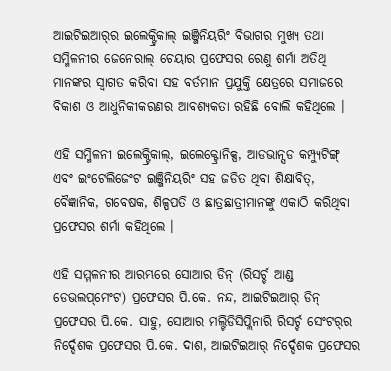ଆଇଟିଇଆର୍‌ର ଇଲେକ୍ଟ୍ରିକାଲ୍ ଇଞ୍ଜିନିୟରିଂ ବିଭାଗର ମୁଖ୍ୟ ତଥା ସମ୍ମିଳନୀର ଜେନେରାଲ୍ ଚେୟାର ପ୍ରଫେସର ରେଣୁ ଶର୍ମା ଅତିଥି ମାନଙ୍କର ସ୍ୱାଗତ କରିବା ସହ ବର୍ତମାନ ପ୍ରଯୁକ୍ତି କ୍ଷେତ୍ରରେ ସମାଜରେ ବିକାଶ ଓ ଆଧୁନିକୀକରଣର ଆବଶ୍ୟକତା ରହିଛି ବୋଲି କହିଥିଲେ ।

ଏହି ସମ୍ମିଳନୀ ଇଲେକ୍ଟ୍ରିକାଲ୍‌, ଇଲେକ୍ଟ୍ରୋନିକ୍ସ, ଆଡଭାନ୍ସଡ କମ୍ପ୍ୟୁଟିଙ୍ଗ୍ ଏବଂ ଇଂଟେଲିଜେଂଟ ଇଞ୍ଜିନିୟରିଂ ସହ ଜଡିତ ଥିବା ଶିକ୍ଷାବିତ୍‌, ବୈଜ୍ଞାନିକ, ଗବେଷକ, ଶିଳ୍ପପତି ଓ ଛାତ୍ରଛାତ୍ରୀମାନଙ୍କୁ ଏକାଠି କରିଥିବା ପ୍ରଫେସର ଶର୍ମା କହିଥିଲେ ।

ଏହି ସମ୍ମଳନୀର ଆରମ୍ଭରେ ସୋଆର ଡିନ୍ (ରିସର୍ଚ୍ଚ ଆଣ୍ଡ ଡେଭଲପ୍‌ମେଂଟ) ପ୍ରଫେସର ପି.କେ. ନନ୍ଦ, ଆଇଟିଇଆର୍ ଡିନ୍‌ ପ୍ରଫେସର ପି.କେ. ସାହୁ, ସୋଆର ମଲ୍ଟିଡିସିପ୍ଲିନାରି ରିସର୍ଚ୍ଚ ସେଂଟର୍‌ର ନିର୍ଦ୍ଦେଶକ ପ୍ରଫେସର ପି.କେ. ଦାଶ, ଆଇଟିଇଆର୍‌ ନିର୍ଦ୍ଦେଶକ ପ୍ରଫେସର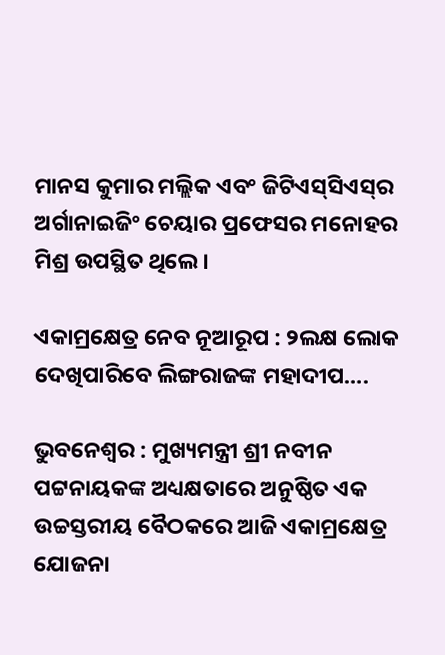ମାନସ କୁମାର ମଲ୍ଲିକ ଏବଂ ଜିଟିଏସ୍‌ସିଏସ୍‌ର ଅର୍ଗାନାଇଜିଂ ଚେୟାର ପ୍ରଫେସର ମନୋହର ମିଶ୍ର ଉପସ୍ଥିତ ଥିଲେ।

ଏକାମ୍ରକ୍ଷେତ୍ର ନେବ ନୂଆରୂପ : ୨ଲକ୍ଷ ଲୋକ ଦେଖିପାରିବେ ଲିଙ୍ଗରାଜଙ୍କ ମହାଦୀପ….

ଭୁବନେଶ୍ୱର : ମୁଖ୍ୟମନ୍ତ୍ରୀ ଶ୍ରୀ ନବୀନ ପଟ୍ଟନାୟକଙ୍କ ଅଧ୍ୟକ୍ଷତାରେ ଅନୁଷ୍ଠିତ ଏକ ଉଚ୍ଚସ୍ତରୀୟ ବୈଠକରେ ଆଜି ଏକାମ୍ରକ୍ଷେତ୍ର ଯୋଜନା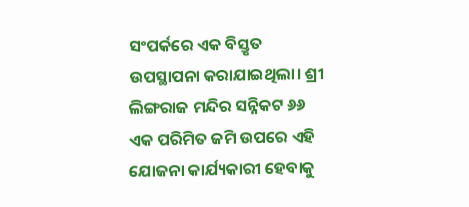ସଂପର୍କରେ ଏକ ବିସ୍ତୃତ ଉପସ୍ଥାପନା କରାଯାଇଥିଲା। ଶ୍ରୀ ଲିଙ୍ଗରାଜ ମନ୍ଦିର ସନ୍ନିକଟ ୬୬ ଏକ ପରିମିତ ଜମି ଉପରେ ଏହି ଯୋଜନା କାର୍ଯ୍ୟକାରୀ ହେବାକୁ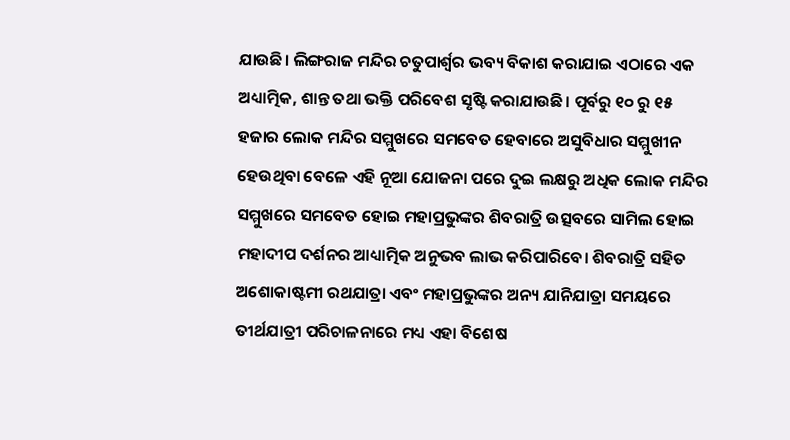ଯାଉଛି। ଲିଙ୍ଗରାଜ ମନ୍ଦିର ଚତୁପାର୍ଶ୍ବର ଭବ୍ୟ ବିକାଶ କରାଯାଇ ଏଠାରେ ଏକ ଅଧ୍ୟାତ୍ମିକ, ଶାନ୍ତ ତଥା ଭକ୍ତି ପରିବେଶ ସୃଷ୍ଟି କରାଯାଉଛି। ପୂର୍ବରୁ ୧୦ ରୁ ୧୫ ହଜାର ଲୋକ ମନ୍ଦିର ସମ୍ମୁଖରେ ସମବେତ ହେବାରେ ଅସୁବିଧାର ସମ୍ମୁଖୀନ ହେଉଥିବା ବେଳେ ଏହି ନୂଆ ଯୋଜନା ପରେ ଦୁଇ ଲକ୍ଷରୁ ଅଧିକ ଲୋକ ମନ୍ଦିର ସମ୍ମୁଖରେ ସମବେତ ହୋଇ ମହାପ୍ରଭୁଙ୍କର ଶିବରାତ୍ରି ଉତ୍ସବରେ ସାମିଲ ହୋଇ ମହାଦୀପ ଦର୍ଶନର ଆଧ୍ୟାତ୍ମିକ ଅନୁଭବ ଲାଭ କରିପାରିବେ। ଶିବରାତ୍ରି ସହିତ ଅଶୋକାଷ୍ଟମୀ ରଥଯାତ୍ରା ଏବଂ ମହାପ୍ରଭୁଙ୍କର ଅନ୍ୟ ଯାନିଯାତ୍ରା ସମୟରେ ତୀର୍ଥଯାତ୍ରୀ ପରିଚାଳନାରେ ମଧ୍ୟ ଏହା ବିଶେଷ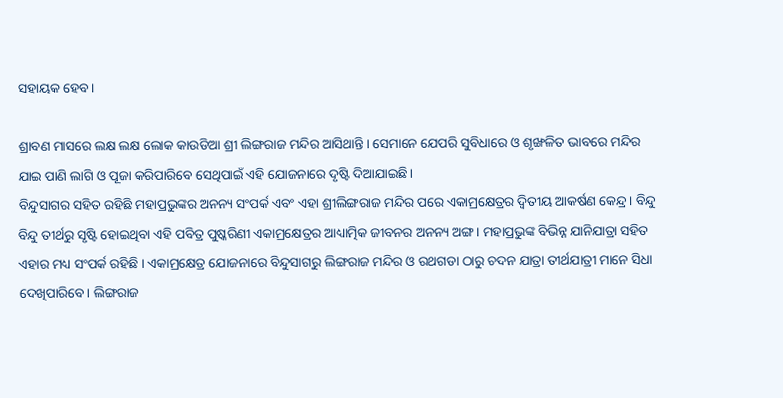ସହାୟକ ହେବ।

ଶ୍ରାବଣ ମାସରେ ଲକ୍ଷ ଲକ୍ଷ ଲୋକ କାଉଡିଆ ଶ୍ରୀ ଲିଙ୍ଗରାଜ ମନ୍ଦିର ଆସିଥାନ୍ତି। ସେମାନେ ଯେପରି ସୁବିଧାରେ ଓ ଶୃଙ୍ଖଳିତ ଭାବରେ ମନ୍ଦିର ଯାଇ ପାଣି ଲାଗି ଓ ପୂଜା କରିପାରିବେ ସେଥିପାଇଁ ଏହି ଯୋଜନାରେ ଦୃଷ୍ଟି ଦିଆଯାଇଛି।
ବିନ୍ଦୁସାଗର ସହିତ ରହିଛି ମହାପ୍ରଭୁଙ୍କର ଅନନ୍ୟ ସଂପର୍କ ଏବଂ ଏହା ଶ୍ରୀଲିଙ୍ଗରାଜ ମନ୍ଦିର ପରେ ଏକାମ୍ରକ୍ଷେତ୍ରର ଦ୍ବିତୀୟ ଆକର୍ଷଣ କେନ୍ଦ୍ର। ବିନ୍ଦୁ ବିନ୍ଦୁ ତୀର୍ଥରୁ ସୃଷ୍ଟି ହୋଇଥିବା ଏହି ପବିତ୍ର ପୁଷ୍କରିଣୀ ଏକାମ୍ରକ୍ଷେତ୍ରର ଆଧ୍ୟାତ୍ମିକ ଜୀବନର ଅନନ୍ୟ ଅଙ୍ଗ। ମହାପ୍ରଭୁଙ୍କ ବିଭିନ୍ନ ଯାନିଯାତ୍ରା ସହିତ ଏହାର ମଧ୍ୟ ସଂପର୍କ ରହିଛି । ଏକାମ୍ରକ୍ଷେତ୍ର ଯୋଜନାରେ ବିନ୍ଦୁସାଗରୁ ଲିଙ୍ଗରାଜ ମନ୍ଦିର ଓ ରଥଗଡା ଠାରୁ ଚଦନ ଯାତ୍ରା ତୀର୍ଥଯାତ୍ରୀ ମାନେ ସିଧା ଦେଖିପାରିବେ। ଲିଙ୍ଗରାଜ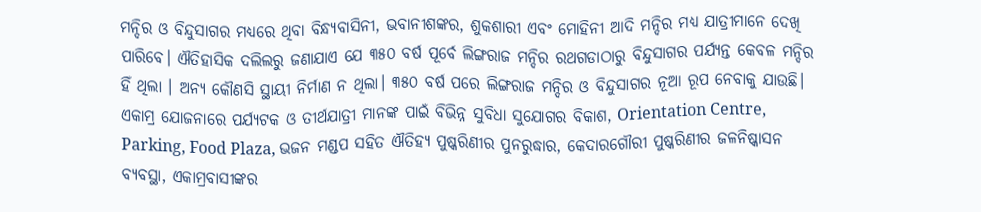ମନ୍ଦିର ଓ ବିନ୍ଦୁସାଗର ମଧ୍ୟରେ ଥିବା ବିନ୍ଧ୍ୟବାସିନୀ, ଭବାନୀଶଙ୍କର, ଶୁକଶାରୀ ଏବଂ ମୋହିନୀ ଆଦି ମନ୍ଦିର ମଧ୍ୟ ଯାତ୍ରୀମାନେ ଦେଖି ପାରିବେ। ଐତିହାସିକ ଦଲିଲରୁ ଜଣାଯାଏ ଯେ ୩୫୦ ବର୍ଷ ପୂର୍ବେ ଲିଙ୍ଗରାଜ ମନ୍ଦିର ରଥଗଡାଠାରୁ ବିନ୍ଦୁସାଗର ପର୍ଯ୍ୟନ୍ତ କେବଳ ମନ୍ଦିର ହିଁ ଥିଲା । ଅନ୍ୟ କୌଣସି ସ୍ଥାୟୀ ନିର୍ମାଣ ନ ଥିଲା। ୩୫୦ ବର୍ଷ ପରେ ଲିଙ୍ଗରାଜ ମନ୍ଦିର ଓ ବିନ୍ଦୁସାଗର ନୂଆ ରୂପ ନେବାକୁ ଯାଉଛି।
ଏକାମ୍ର ଯୋଜନାରେ ପର୍ଯ୍ୟଟକ ଓ ତୀର୍ଥଯାତ୍ରୀ ମାନଙ୍କ ପାଇଁ ବିଭିନ୍ନ ସୁବିଧା ସୁଯୋଗର ବିକାଶ, Orientation Centre, Parking, Food Plaza, ଭଜନ ମଣ୍ଡପ ସହିତ ଐତିହ୍ୟ ପୁଷ୍କରିଣୀର ପୁନରୁଦ୍ଧାର, କେଦାରଗୌରୀ ପୁଷ୍କରିଣୀର ଜଳନିଷ୍କାସନ ବ୍ୟବସ୍ଥା, ଏକାମ୍ରବାସୀଙ୍କର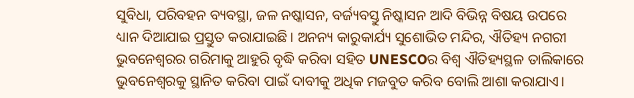ସୁବିଧା, ପରିବହନ ବ୍ୟବସ୍ଥା, ଜଳ ନଷ୍କାସନ, ବର୍ଜ୍ୟବସ୍ତୁ ନିଷ୍କାସନ ଆଦି ବିଭିନ୍ନ ବିଷୟ ଉପରେ ଧ୍ୟାନ ଦିଆଯାଇ ପ୍ରସ୍ତୁତ କରାଯାଇଛି। ଅନନ୍ୟ କାରୁକାର୍ଯ୍ୟ ସୁଶୋଭିତ ମନ୍ଦିର, ଐତିହ୍ୟ ନଗରୀ ଭୁବନେଶ୍ବରର ଗରିମାକୁ ଆହୁରି ବୃଦ୍ଧି କରିବା ସହିତ UNESCOର ବିଶ୍ବ ଐତିହ୍ୟସ୍ଥଳ ତାଲିକାରେ ଭୁବନେଶ୍ବରକୁ ସ୍ଥାନିତ କରିବା ପାଇଁ ଦାବୀକୁ ଅଧିକ ମଜବୁତ କରିବ ବୋଲି ଆଶା କରାଯାଏ।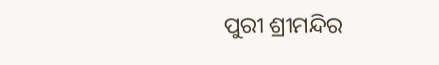ପୁରୀ ଶ୍ରୀମନ୍ଦିର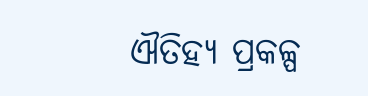ଐତିହ୍ୟ ପ୍ରକଳ୍ପ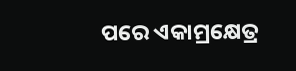ପରେ ଏକାମ୍ରକ୍ଷେତ୍ର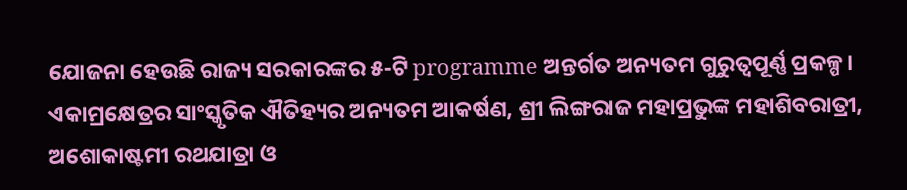ଯୋଜନା ହେଉଛି ରାଜ୍ୟ ସରକାରଙ୍କର ୫-ଟି programme ଅନ୍ତର୍ଗତ ଅନ୍ୟତମ ଗୁରୁତ୍ବପୂର୍ଣ୍ଣ ପ୍ରକଳ୍ପ।
ଏକାମ୍ରକ୍ଷେତ୍ରର ସାଂସ୍କୃତିକ ଐତିହ୍ୟର ଅନ୍ୟତମ ଆକର୍ଷଣ, ଶ୍ରୀ ଲିଙ୍ଗରାଜ ମହାପ୍ରଭୁଙ୍କ ମହାଶିବରାତ୍ରୀ, ଅଶୋକାଷ୍ଟମୀ ରଥଯାତ୍ରା ଓ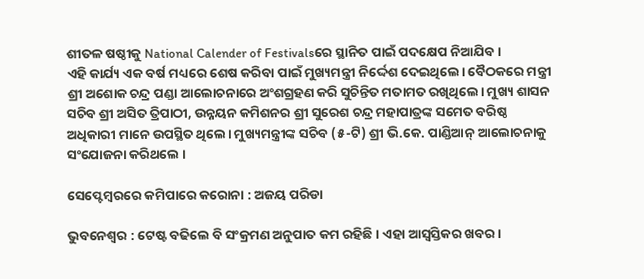ଶୀତଳ ଷଷ୍ଠୀକୁ National Calender of Festivalsରେ ସ୍ଥାନିତ ପାଇଁ ପଦକ୍ଷେପ ନିଆଯିବ।
ଏହି କାର୍ଯ୍ୟ ଏକ ବର୍ଷ ମଧ୍ୟରେ ଶେଷ କରିବା ପାଇଁ ମୁଖ୍ୟମନ୍ତ୍ରୀ ନିର୍ଦ୍ଦେଶ ଦେଇଥିଲେ। ବୈଠକରେ ମନ୍ତ୍ରୀ ଶ୍ରୀ ଅଶୋକ ଚନ୍ଦ୍ର ପଣ୍ଡା ଆଲୋଚନାରେ ଅଂଶଗ୍ରହଣ କରି ସୁଚିନ୍ତିତ ମତାମତ ରଖିଥିଲେ। ମୁଖ୍ୟ ଶାସନ ସଚିବ ଶ୍ରୀ ଅସିତ ତ୍ରିପାଠୀ, ଉନ୍ନୟନ କମିଶନର ଶ୍ରୀ ସୁରେଶ ଚନ୍ଦ୍ର ମହାପାତ୍ରଙ୍କ ସମେତ ବରିଷ୍ଠ ଅଧିକାରୀ ମାନେ ଉପସ୍ଥିତ ଥିଲେ। ମୁଖ୍ୟମନ୍ତ୍ରୀଙ୍କ ସଚିବ (୫-ଟି) ଶ୍ରୀ ଭି.କେ. ପାଣ୍ଡିଆନ୍ ଆଲୋଚନାକୁ ସଂଯୋଜନା କରିଥଲେ ।

ସେପ୍ଟେମ୍ବରରେ କମିପାରେ କରୋନା : ଅଜୟ ପରିଡା

ଭୁବନେଶ୍ୱର : ଟେଷ୍ଟ ବଢିଲେ ବି ସଂକ୍ରମଣ ଅନୁପାତ କମ ରହିଛି। ଏହା ଆସ୍ୱସ୍ତିକର ଖବର।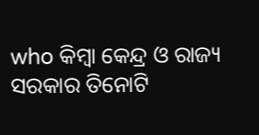who କିମ୍ୱା କେନ୍ଦ୍ର ଓ ରାଜ୍ୟ ସରକାର ତିନୋଟି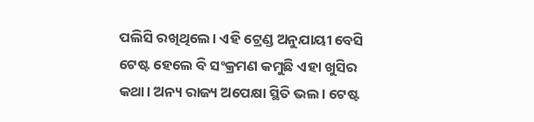ପଲିସି ରଖିଥିଲେ। ଏହି ଟ୍ରେଣ୍ଡ ଅନୁଯାୟୀ ବେସି ଟେଷ୍ଟ ହେଲେ ବି ସଂକ୍ରମଣ କମୁଛି ଏହା ଖୁସିର କଥା। ଅନ୍ୟ ରାଜ୍ୟ ଅପେକ୍ଷା ସ୍ଥିତି ଭଲ। ଟେଷ୍ଟ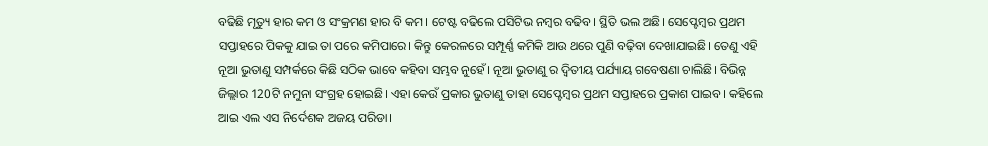ବଢିଛି ମୃତ୍ୟୁ ହାର କମ ଓ ସଂକ୍ରମଣ ହାର ବି କମ। ଟେଷ୍ଟ ବଢିଲେ ପସିଟିଭ ନମ୍ବର ବଢିବ। ସ୍ଥିତି ଭଲ ଅଛି। ସେପ୍ଟେମ୍ବର ପ୍ରଥମ ସପ୍ତାହରେ ପିକକୁ ଯାଇ ତା ପରେ କମିପାରେ। କିନ୍ତୁ କେରଳରେ ସମ୍ପୂର୍ଣ୍ଣ କମିକି ଆଉ ଥରେ ପୁଣି ବଢ଼ିବା ଦେଖାଯାଇଛି। ତେଣୁ ଏହି ନୂଆ ଭୁତାଣୁ ସମ୍ପର୍କରେ କିଛି ସଠିକ ଭାବେ କହିବା ସମ୍ଭବ ନୁହେଁ। ନୂଆ ଭୁତାଣୁ ର ଦ୍ଵିତୀୟ ପର୍ଯ୍ୟାୟ ଗବେଷଣା ଚାଲିଛି। ବିଭିନ୍ନ ଜିଲ୍ଲାର 120ଟି ନମୁନା ସଂଗ୍ରହ ହୋଇଛି। ଏହା କେଉଁ ପ୍ରକାର ଭୁତାଣୁ ତାହା ସେପ୍ଟେମ୍ବର ପ୍ରଥମ ସପ୍ତାହରେ ପ୍ରକାଶ ପାଇବ। କହିଲେ ଆଇ ଏଲ ଏସ ନିର୍ଦେଶକ ଅଜୟ ପରିଡା।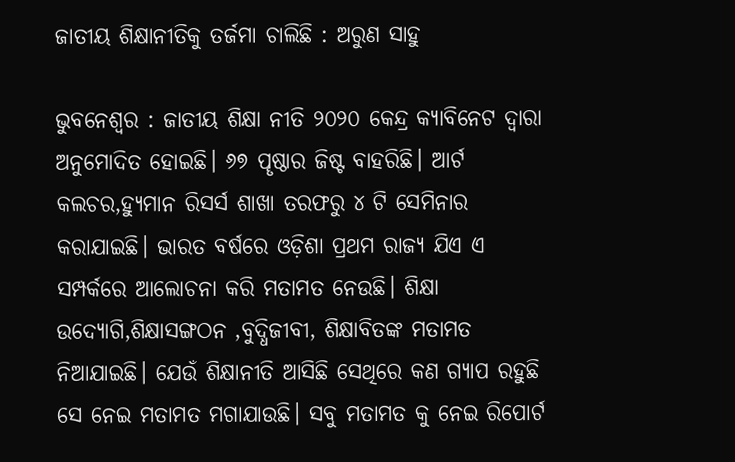ଜାତୀୟ ଶିକ୍ଷାନୀତିକୁ ତର୍ଜମା ଚାଲିଛି : ଅରୁଣ ସାହୁ

ଭୁବନେଶ୍ୱର : ଜାତୀୟ ଶିକ୍ଷା ନୀତି ୨୦୨୦ କେନ୍ଦ୍ର କ୍ୟାବିନେଟ ଦ୍ଵାରା ଅନୁମୋଦିତ ହୋଇଛି। ୬୭ ପୄଷ୍ଠାର ଜିଷ୍ଟ ବାହରିଛି। ଆର୍ଟ କଲଚର,ହ୍ୟୁମାନ ରିସର୍ସ ଶାଖା ତରଫରୁ ୪ ଟି ସେମିନାର କରାଯାଇଛି। ଭାରତ ବର୍ଷରେ ଓଡ଼ିଶା ପ୍ରଥମ ରାଜ୍ଯ ଯିଏ ଏ ସମ୍ପର୍କରେ ଆଲୋଚନା କରି ମତାମତ ନେଉଛି। ଶିକ୍ଷା ଉଦ୍ୟୋଗି,ଶିକ୍ଷାସଙ୍ଗଠନ ,ବୁଦ୍ଧିଜୀବୀ, ଶିକ୍ଷାବିତଙ୍କ ମତାମତ ନିଆଯାଇଛି। ଯେଉଁ ଶିକ୍ଷାନୀତି ଆସିଛି ସେଥିରେ କଣ ଗ୍ୟାପ ରହୁଛି ସେ ନେଇ ମତାମତ ମଗାଯାଉଛି। ସବୁ ମତାମତ କୁ ନେଇ ରିପୋର୍ଟ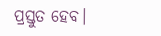ପ୍ରସ୍ତୁତ ହେବ।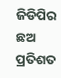ଜିଡିପିର ଛଅ ପ୍ରତିଶତ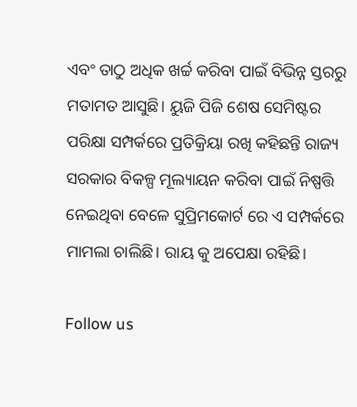ଏବଂ ତାଠୁ ଅଧିକ ଖର୍ଚ୍ଚ କରିବା ପାଇଁ ବିଭିନ୍ନ ସ୍ତରରୁ ମତାମତ ଆସୁଛି। ୟୁଜି ପିଜି ଶେଷ ସେମିଷ୍ଟର ପରିକ୍ଷା ସମ୍ପର୍କରେ ପ୍ରତିକ୍ରିୟା ରଖି କହିଛନ୍ତି ରାଜ୍ୟ ସରକାର ବିକଳ୍ପ ମୂଲ୍ୟାୟନ କରିବା ପାଇଁ ନିଷ୍ପତ୍ତି ନେଇଥିବା ବେଳେ ସୁପ୍ରିମକୋର୍ଟ ରେ ଏ ସମ୍ପର୍କରେ ମାମଲା ଚାଲିଛି। ରାୟ କୁ ଅପେକ୍ଷା ରହିଛି।

Follow us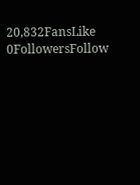20,832FansLike
0FollowersFollow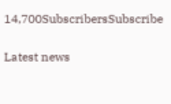14,700SubscribersSubscribe

Latest news